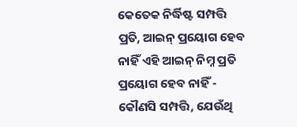କେତେକ ନିର୍ଦ୍ଧିଷ୍ଟ ସମ୍ପତ୍ତି ପ୍ରତି, ଆଇନ୍ ପ୍ରୟୋଗ ହେବ ନାହିଁ ଏହି ଆଇନ୍ ନିମ୍ନ ପ୍ରତି ପ୍ରୟୋଗ ହେବ ନାହିଁ - କୌଣସି ସମ୍ପତ୍ତି, ଯେଉଁଥି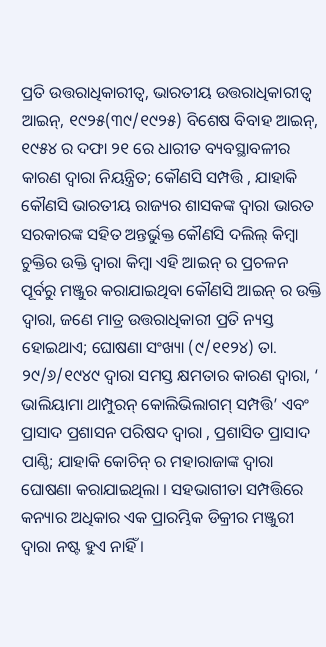ପ୍ରତି ଉତ୍ତରାଧିକାରୀତ୍ଵ, ଭାରତୀୟ ଉତ୍ତରାଧିକାରୀତ୍ଵ ଆଇନ୍, ୧୯୨୫(୩୯/୧୯୨୫) ବିଶେଷ ବିବାହ ଆଇନ୍, ୧୯୫୪ ର ଦଫା ୨୧ ରେ ଧାରୀତ ବ୍ୟବସ୍ଥାବଳୀର କାରଣ ଦ୍ଵାରା ନିୟନ୍ତ୍ରିତ; କୌଣସି ସମ୍ପତ୍ତି , ଯାହାକି କୌଣସି ଭାରତୀୟ ରାଜ୍ୟର ଶାସକଙ୍କ ଦ୍ଵାରା ଭାରତ ସରକାରଙ୍କ ସହିତ ଅନ୍ତର୍ଭୁକ୍ତ କୌଣସି ଦଲିଲ୍ କିମ୍ବା ଚୁକ୍ତିର ଉକ୍ତି ଦ୍ଵାରା କିମ୍ବା ଏହି ଆଇନ୍ ର ପ୍ରଚଳନ ପୂର୍ବରୁ ମଞ୍ଜୁର କରାଯାଇଥିବା କୌଣସି ଆଇନ୍ ର ଉକ୍ତି ଦ୍ଵାରା, ଜଣେ ମାତ୍ର ଉତ୍ତରାଧିକାରୀ ପ୍ରତି ନ୍ୟସ୍ତ ହୋଇଥାଏ; ଘୋଷଣା ସଂଖ୍ୟା (୯/୧୧୨୪) ତା. ୨୯/୬/୧୯୪୯ ଦ୍ଵାରା ସମସ୍ତ କ୍ଷମତାର କାରଣ ଦ୍ଵାରା, ‘ ଭାଲିୟାମା ଥାମ୍ପୁରନ୍ କୋଲିଭିଲାଗମ୍ ସମ୍ପତ୍ତି’ ଏବଂ ପ୍ରାସାଦ ପ୍ରଶାସନ ପରିଷଦ ଦ୍ଵାରା , ପ୍ରଶାସିତ ପ୍ରାସାଦ ପାଣ୍ଠି; ଯାହାକି କୋଚିନ୍ ର ମହାରାଜାଙ୍କ ଦ୍ଵାରା ଘୋଷଣା କରାଯାଇଥିଲା । ସହଭାଗୀତା ସମ୍ପତ୍ତିରେ କନ୍ୟାର ଅଧିକାର ଏକ ପ୍ରାରମ୍ଭିକ ଡିକ୍ରୀର ମଞ୍ଜୁରୀ ଦ୍ଵାରା ନଷ୍ଟ ହୁଏ ନାହିଁ ।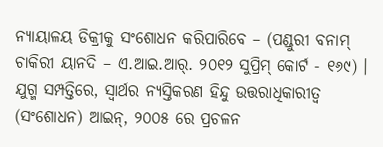ନ୍ୟାୟାଳୟ ଡିକ୍ରୀକୁ ସଂଶୋଧନ କରିପାରିବେ – (ପଣ୍ଡୁରୀ ବନାମ୍ ଚାକିରୀ ୟାନଦି – ଏ.ଆଇ.ଆର୍. ୨୦୧୨ ସୁପ୍ରିମ୍ କୋର୍ଟ - ୧୬୯) । ଯୁଗ୍ମ ସମ୍ପତ୍ତିରେ, ସ୍ଵାର୍ଥର ନ୍ୟସ୍ତିକରଣ ହିନ୍ଦୁ ଉତ୍ତରାଧିକାରୀତ୍ଵ (ସଂଶୋଧନ) ଆଇନ୍, ୨୦୦୫ ରେ ପ୍ରଚଳନ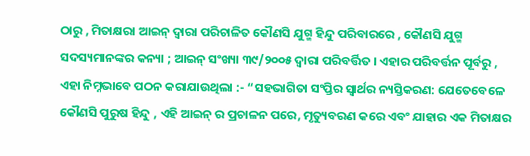ଠାରୁ , ମିତାକ୍ଷରା ଆଇନ୍ ଦ୍ଵାରା ପରିଚାଳିତ କୌଣସି ଯୁଗ୍ମ ହିନ୍ଦୁ ପରିବାରରେ , କୌଣସି ଯୁଗ୍ମ ସଦସ୍ୟମାନଙ୍କର କନ୍ୟା ; ଆଇନ୍ ସଂଖ୍ୟା ୩୯/୨୦୦୫ ଦ୍ଵାରା ପରିବର୍ତ୍ତିତ । ଏହାର ପରିବର୍ତ୍ତନ ପୂର୍ବରୁ , ଏହା ନିମ୍ନଭାବେ ପଠନ କରାଯାଉଥିଲା :- “ସହଭାଗିତା ସଂପ୍ତିର ସ୍ଵାର୍ଥର ନ୍ୟସ୍ତିକରଣ: ଯେତେବେଳେ କୌଣସି ପୁରୁଷ ହିନ୍ଦୁ , ଏହି ଆଇନ୍ ର ପ୍ରଚାଳନ ପରେ, ମୃତ୍ୟୁବରଣ କରେ ଏବଂ ଯାହାର ଏକ ମିତାକ୍ଷର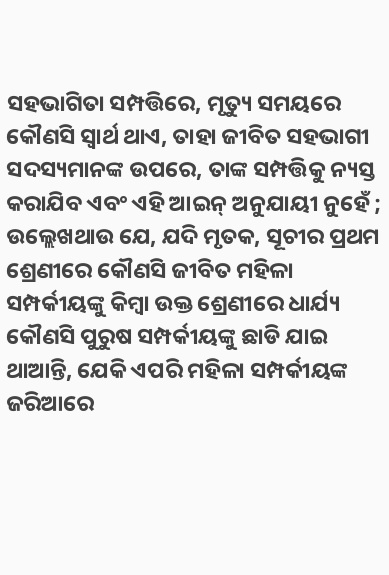ସହଭାଗିତା ସମ୍ପତ୍ତିରେ, ମୃତ୍ୟୁ ସମୟରେ କୌଣସି ସ୍ଵାର୍ଥ ଥାଏ, ତାହା ଜୀବିତ ସହଭାଗୀ ସଦସ୍ୟମାନଙ୍କ ଉପରେ, ତାଙ୍କ ସମ୍ପତ୍ତିକୁ ନ୍ୟସ୍ତ କରାଯିବ ଏବଂ ଏହି ଆଇନ୍ ଅନୁଯାୟୀ ନୁହେଁ ; ଉଲ୍ଲେଖଥାଉ ଯେ, ଯଦି ମୃତକ, ସୂଚୀର ପ୍ରଥମ ଶ୍ରେଣୀରେ କୌଣସି ଜୀବିତ ମହିଳା ସମ୍ପର୍କୀୟଙ୍କୁ କିମ୍ବା ଉକ୍ତ ଶ୍ରେଣୀରେ ଧାର୍ଯ୍ୟ କୌଣସି ପୁରୁଷ ସମ୍ପର୍କୀୟଙ୍କୁ ଛାଡି ଯାଇ ଥାଆନ୍ତି, ଯେକି ଏପରି ମହିଳା ସମ୍ପର୍କୀୟଙ୍କ ଜରିଆରେ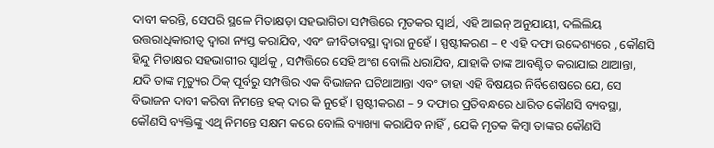ଦାବୀ କରନ୍ତି, ସେପରି ସ୍ଥଳେ ମିତାକ୍ଷଡ଼ା ସହଭାଗିତା ସମ୍ପତ୍ତିରେ ମୃତକର ସ୍ଵାର୍ଥ, ଏହି ଆଇନ୍ ଅନୁଯାୟୀ, ଦଲିଲିୟ ଉତ୍ତରାଧିକାରୀତ୍ଵ ଦ୍ଵାରା ନ୍ୟସ୍ତ କରାଯିବ, ଏବଂ ଜୀବିତାବସ୍ଥା ଦ୍ଵାରା ନୁହେଁ । ସ୍ପଷ୍ଟୀକରଣ – ୧ ଏହି ଦଫା ଉଦ୍ଦେଶ୍ୟରେ , କୌଣସି ହିନ୍ଦୁ ମିତାକ୍ଷର ସହଭାଗୀର ସ୍ଵାର୍ଥକୁ , ସମ୍ପତ୍ତିରେ ସେହି ଅଂଶ ବୋଲି ଧରାଯିବ, ଯାହାକି ତାଙ୍କ ଆବଣ୍ଟିତ କରାଯାଇ ଥାଆନ୍ତା, ଯଦି ତାଙ୍କ ମୃତ୍ୟୁର ଠିକ୍ ପୂର୍ବରୁ ସମ୍ପତ୍ତିର ଏକ ବିଭାଜନ ଘଟିଥାଆନ୍ତା ଏବଂ ତାହା ଏହି ବିଷୟର ନିର୍ବିଶେଷରେ ଯେ, ସେ ବିଭାଜନ ଦାବୀ କରିବା ନିମନ୍ତେ ହକ୍ ଦାର କି ନୁହେଁ । ସ୍ପଷ୍ଟୀକରଣ – ୨ ଦଫାର ପ୍ରତିବନ୍ଧରେ ଧାରିତ କୌଣସି ବ୍ୟବସ୍ଥା, କୌଣସି ବ୍ୟକ୍ତିଙ୍କୁ ଏଥି ନିମନ୍ତେ ସକ୍ଷମ କରେ ବୋଲି ବ୍ୟାଖ୍ୟା କରାଯିବ ନାହିଁ , ଯେକି ମୃତକ କିମ୍ବା ତାଙ୍କର କୌଣସି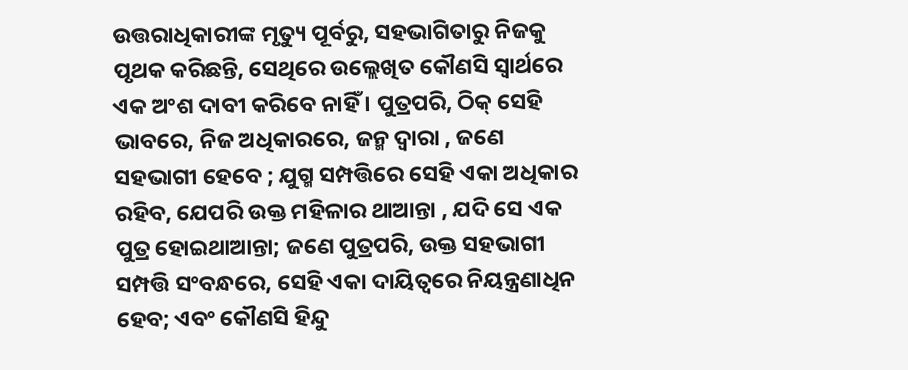ଉତ୍ତରାଧିକାରୀଙ୍କ ମୃତ୍ୟୁ ପୂର୍ବରୁ, ସହଭାଗିତାରୁ ନିଜକୁ ପୃଥକ କରିଛନ୍ତି, ସେଥିରେ ଉଲ୍ଲେଖିତ କୌଣସି ସ୍ଵାର୍ଥରେ ଏକ ଅଂଶ ଦାବୀ କରିବେ ନାହିଁ । ପୁତ୍ରପରି, ଠିକ୍ ସେହି ଭାବରେ, ନିଜ ଅଧିକାରରେ, ଜନ୍ମ ଦ୍ଵାରା , ଜଣେ ସହଭାଗୀ ହେବେ ; ଯୁଗ୍ମ ସମ୍ପତ୍ତିରେ ସେହି ଏକା ଅଧିକାର ରହିବ, ଯେପରି ଉକ୍ତ ମହିଳାର ଥାଆନ୍ତା , ଯଦି ସେ ଏକ ପୁତ୍ର ହୋଇଥାଆନ୍ତା; ଜଣେ ପୁତ୍ରପରି, ଉକ୍ତ ସହଭାଗୀ ସମ୍ପତ୍ତି ସଂବନ୍ଧରେ, ସେହି ଏକା ଦାୟିତ୍ଵରେ ନିୟନ୍ତ୍ରଣାଧିନ ହେବ; ଏବଂ କୌଣସି ହିନ୍ଦୁ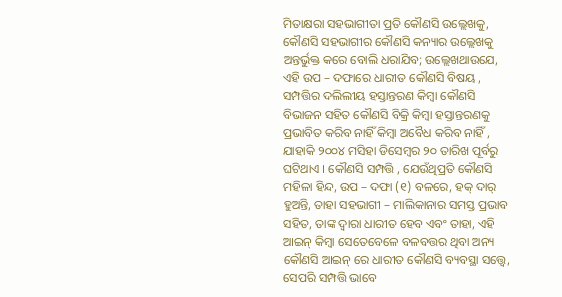ମିତାକ୍ଷରା ସହଭାଗୀତା ପ୍ରତି କୌଣସି ଉଲ୍ଲେଖକୁ, କୌଣସି ସହଭାଗୀର କୌଣସି କନ୍ୟାର ଉଲ୍ଲେଖକୁ ଅନ୍ତର୍ଭୁକ୍ତ କରେ ବୋଲି ଧରାଯିବ; ଉଲ୍ଲେଖଥାଉଯେ, ଏହି ଉପ – ଦଫାରେ ଧାରୀତ କୌଣସି ବିଷୟ , ସମ୍ପତ୍ତିର ଦଲିଲୀୟ ହସ୍ତାନ୍ତରଣ କିମ୍ବା କୌଣସି ବିଭାଜନ ସହିତ କୌଣସି ବିକ୍ରି କିମ୍ବା ହସ୍ତାନ୍ତରଣକୁ ପ୍ରଭାବିତ କରିବ ନାହିଁ କିମ୍ବା ଅବୈଧ କରିବ ନାହିଁ , ଯାହାକି ୨୦୦୪ ମସିହା ଡିସେମ୍ବର ୨୦ ତାରିଖ ପୂର୍ବରୁ ଘଟିଥାଏ । କୌଣସି ସମ୍ପତ୍ତି , ଯେଉଁଥିପ୍ରତି କୌଣସି ମହିଳା ହିନ୍ଦ, ଉପ – ଦଫା (୧) ବଳରେ, ହକ୍ ଦାର୍ ହୁଅନ୍ତି, ତାହା ସହଭାଗୀ – ମାଲିକାନାର ସମସ୍ତ ପ୍ରଭାବ ସହିତ, ତାଙ୍କ ଦ୍ଵାରା ଧାରୀତ ହେବ ଏବଂ ତାହା, ଏହି ଆଇନ୍ କିମ୍ବା ସେତେବେଳେ ବଳବତ୍ତର ଥିବା ଅନ୍ୟ କୌଣସି ଆଇନ୍ ରେ ଧାରୀତ କୌଣସି ବ୍ୟବସ୍ଥା ସତ୍ତ୍ୱେ, ସେପରି ସମ୍ପତ୍ତି ଭାବେ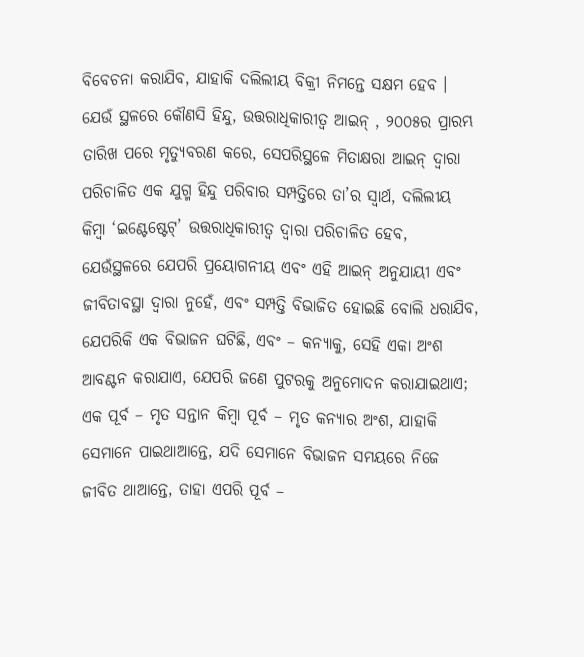ବିବେଚନା କରାଯିବ, ଯାହାକି ଦଲିଲୀୟ ବିକ୍ରୀ ନିମନ୍ତେ ସକ୍ଷମ ହେବ । ଯେଉଁ ସ୍ଥଳରେ କୌଣସି ହିନ୍ଦୁ, ଉତ୍ତରାଧିକାରୀତ୍ଵ ଆଇନ୍ , ୨୦୦୫ର ପ୍ରାରମ୍ଭ ତାରିଖ ପରେ ମୃତ୍ୟୁବରଣ କରେ, ସେପରିସ୍ଥଳେ ମିତାକ୍ଷରା ଆଇନ୍ ଦ୍ଵାରା ପରିଚାଳିତ ଏକ ଯୁଗ୍ମ ହିନ୍ଦୁ ପରିବାର ସମ୍ପତ୍ତିରେ ତା’ର ସ୍ଵାର୍ଥ, ଦଲିଲୀୟ କିମ୍ବା ‘ଇଣ୍ଟେଷ୍ଟେଟ୍’ ଉତ୍ତରାଧିକାରୀତ୍ଵ ଦ୍ଵାରା ପରିଚାଳିତ ହେବ, ଯେଉଁସ୍ଥଳରେ ଯେପରି ପ୍ରୟୋଗନୀୟ ଏବଂ ଏହି ଆଇନ୍ ଅନୁଯାୟୀ ଏବଂ ଜୀବିତାବସ୍ଥା ଦ୍ଵାରା ନୁହେଁ, ଏବଂ ସମ୍ପତ୍ତି ବିଭାଜିତ ହୋଇଛି ବୋଲି ଧରାଯିବ, ଯେପରିକି ଏକ ବିଭାଜନ ଘଟିଛି, ଏବଂ – କନ୍ୟାକୁ, ସେହି ଏକା ଅଂଶ ଆବଣ୍ଟନ କରାଯାଏ, ଯେପରି ଜଣେ ପୁଟରକୁ ଅନୁମୋଦନ କରାଯାଇଥାଏ; ଏକ ପୂର୍ବ – ମୃତ ସନ୍ତାନ କିମ୍ବା ପୂର୍ବ – ମୃତ କନ୍ୟାର ଅଂଶ, ଯାହାକି ସେମାନେ ପାଇଥାଆନ୍ତେ, ଯଦି ସେମାନେ ବିଭାଜନ ସମୟରେ ନିଜେ ଜୀବିତ ଥାଆନ୍ତେ, ତାହା ଏପରି ପୂର୍ବ –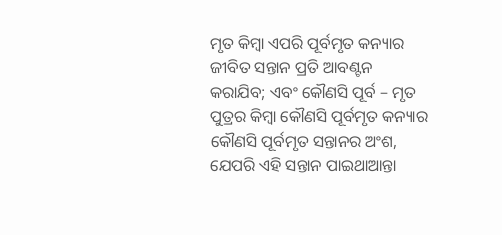ମୃତ କିମ୍ବା ଏପରି ପୂର୍ବମୃତ କନ୍ୟାର ଜୀବିତ ସନ୍ତାନ ପ୍ରତି ଆବଣ୍ଟନ କରାଯିବ; ଏବଂ କୌଣସି ପୂର୍ବ – ମୃତ ପୁତ୍ରର କିମ୍ବା କୌଣସି ପୂର୍ବମୃତ କନ୍ୟାର କୌଣସି ପୂର୍ବମୃତ ସନ୍ତାନର ଅଂଶ, ଯେପରି ଏହି ସନ୍ତାନ ପାଇଥାଆନ୍ତା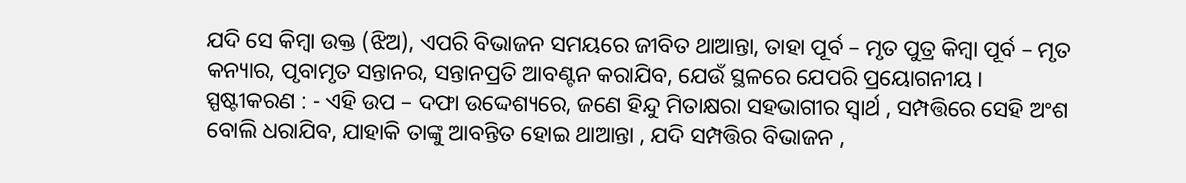ଯଦି ସେ କିମ୍ବା ଉକ୍ତ (ଝିଅ), ଏପରି ବିଭାଜନ ସମୟରେ ଜୀବିତ ଥାଆନ୍ତା, ତାହା ପୂର୍ବ – ମୃତ ପୁତ୍ର କିମ୍ବା ପୂର୍ବ – ମୃତ କନ୍ୟାର, ପୃବାମୃତ ସନ୍ତାନର, ସନ୍ତାନପ୍ରତି ଆବଣ୍ଟନ କରାଯିବ, ଯେଉଁ ସ୍ଥଳରେ ଯେପରି ପ୍ରୟୋଗନୀୟ । ସ୍ପଷ୍ଟୀକରଣ : - ଏହି ଉପ – ଦଫା ଉଦ୍ଦେଶ୍ୟରେ, ଜଣେ ହିନ୍ଦୁ ମିତାକ୍ଷରା ସହଭାଗୀର ସ୍ଵାର୍ଥ , ସମ୍ପତ୍ତିରେ ସେହି ଅଂଶ ବୋଲି ଧରାଯିବ, ଯାହାକି ତାଙ୍କୁ ଆବନ୍ତିତ ହୋଇ ଥାଆନ୍ତା , ଯଦି ସମ୍ପତ୍ତିର ବିଭାଜନ ,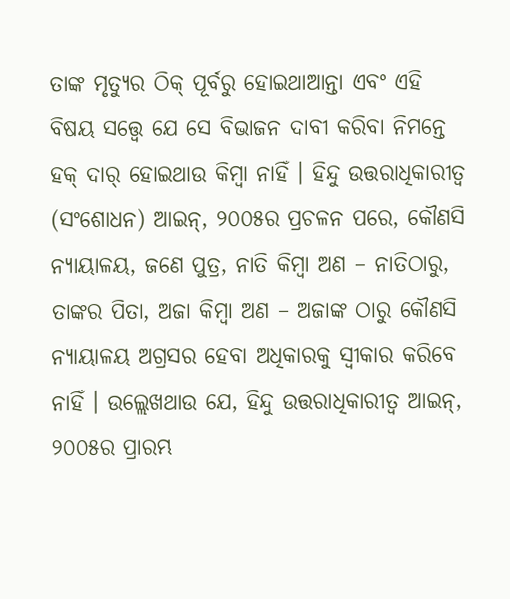ତାଙ୍କ ମୃତ୍ୟୁର ଠିକ୍ ପୂର୍ବରୁ ହୋଇଥାଆନ୍ତା ଏବଂ ଏହି ବିଷୟ ସତ୍ତ୍ୱେ ଯେ ସେ ବିଭାଜନ ଦାବୀ କରିବା ନିମନ୍ତେ ହକ୍ ଦାର୍ ହୋଇଥାଉ କିମ୍ବା ନାହିଁ । ହିନ୍ଦୁ ଉତ୍ତରାଧିକାରୀତ୍ଵ (ସଂଶୋଧନ) ଆଇନ୍, ୨୦୦୫ର ପ୍ରଚଳନ ପରେ, କୌଣସି ନ୍ୟାୟାଳୟ, ଜଣେ ପୁତ୍ର, ନାତି କିମ୍ବା ଅଣ – ନାତିଠାରୁ, ତାଙ୍କର ପିତା, ଅଜା କିମ୍ବା ଅଣ – ଅଜାଙ୍କ ଠାରୁ କୌଣସି ନ୍ୟାୟାଳୟ ଅଗ୍ରସର ହେବା ଅଧିକାରକୁ ସ୍ଵୀକାର କରିବେ ନାହିଁ । ଉଲ୍ଲେଖଥାଉ ଯେ, ହିନ୍ଦୁ ଉତ୍ତରାଧିକାରୀତ୍ଵ ଆଇନ୍, ୨୦୦୫ର ପ୍ରାରମ୍ଭ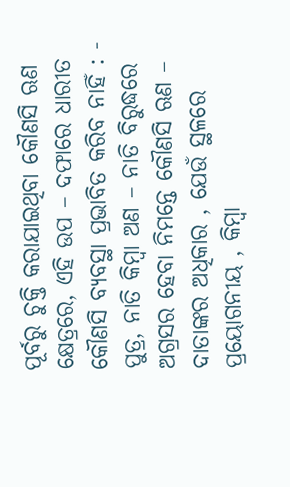ପୂର୍ବରୁ ଚୁକ୍ତି କରାଯାଇଥିବା କୌଣସି ଋଣ କ୍ଷେତ୍ରରେ, ଏହି ଉପ – ଦଫାରେ ଧାରୀତ କୌଣସି ବ୍ୟବସ୍ଥା ପ୍ରଭାବିତ କରିବ ନାହିଁ : - ପୁତ୍ର, ନାତି କିମ୍ବା ଅଣ – ନାତି ବିରୁଦ୍ଧରେ ଅଗ୍ରସର ହେବା ନିମନ୍ତେ କୌଣସି ଋଣ – ଦାତାଙ୍କର ଅଧିକାର , ଯେଉଁ ସ୍ଥଳରେ ପ୍ରୟୋଗନୀୟ , କିମ୍ବା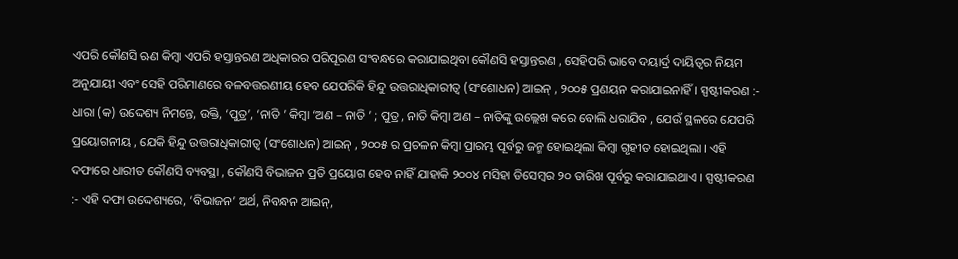ଏପରି କୌଣସି ଋଣ କିମ୍ବା ଏପରି ହସ୍ତାନ୍ତରଣ ଅଧିକାରର ପରିପୂରଣ ସଂବନ୍ଧରେ କରାଯାଇଥିବା କୌଣସି ହସ୍ତାନ୍ତରଣ , ସେହିପରି ଭାବେ ଦୟାର୍ଦ୍ର ଦାୟିତ୍ଵର ନିୟମ ଅନୁଯାୟୀ ଏବଂ ସେହି ପରିମାଣରେ ବଳବତ୍ତରଣୀୟ ହେବ ଯେପରିକି ହିନ୍ଦୁ ଉତ୍ତରାଧିକାରୀତ୍ଵ (ସଂଶୋଧନ) ଆଇନ୍ , ୨୦୦୫ ପ୍ରଣୟନ କରାଯାଇନାହିଁ । ସ୍ପଷ୍ଟୀକରଣ :- ଧାରା (କ) ଉଦ୍ଦେଶ୍ୟ ନିମନ୍ତେ, ଉକ୍ତି, ‘ପୁତ୍ର’, ‘ନାତି ’ କିମ୍ବା ‘ଅଣ – ନାତି ’ ; ପୁତ୍ର , ନାତି କିମ୍ବା ଅଣ – ନାତିଙ୍କୁ ଉଲ୍ଲେଖ କରେ ବୋଲି ଧରାଯିବ , ଯେଉଁ ସ୍ଥଳରେ ଯେପରି ପ୍ରୟୋଗନୀୟ , ଯେକି ହିନ୍ଦୁ ଉତ୍ତରାଧିକାରୀତ୍ଵ (ସଂଶୋଧନ) ଆଇନ୍ , ୨୦୦୫ ର ପ୍ରଚଳନ କିମ୍ବା ପ୍ରାରମ୍ଭ ପୂର୍ବରୁ ଜନ୍ମ ହୋଇଥିଲା କିମ୍ବା ଗୃହୀତ ହୋଇଥିଲା । ଏହି ଦଫାରେ ଧାରୀତ କୌଣସି ବ୍ୟବସ୍ଥା , କୌଣସି ବିଭାଜନ ପ୍ରତି ପ୍ରୟୋଗ ହେବ ନାହିଁ ଯାହାକି ୨୦୦୪ ମସିହା ଡିସେମ୍ବର ୨୦ ତାରିଖ ପୂର୍ବରୁ କରାଯାଇଥାଏ । ସ୍ପଷ୍ଟୀକରଣ :- ଏହି ଦଫା ଉଦ୍ଦେଶ୍ୟରେ, ‘ବିଭାଜନ’ ଅର୍ଥ, ନିବନ୍ଧନ ଆଇନ୍,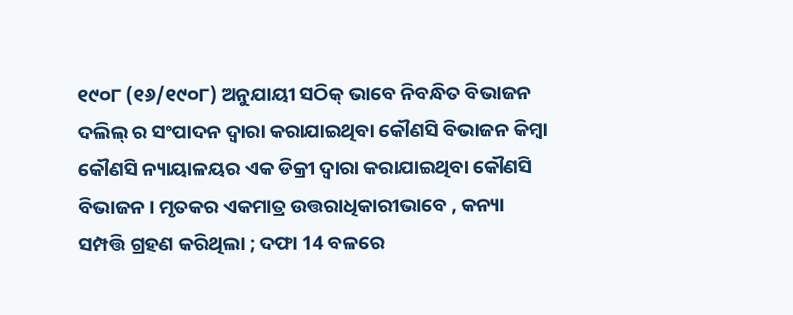୧୯୦୮ (୧୬/୧୯୦୮) ଅନୁଯାୟୀ ସଠିକ୍ ଭାବେ ନିବନ୍ଧିତ ବିଭାଜନ ଦଲିଲ୍ ର ସଂପାଦନ ଦ୍ଵାରା କରାଯାଇଥିବା କୌଣସି ବିଭାଜନ କିମ୍ବା କୌଣସି ନ୍ୟାୟାଳୟର ଏକ ଡିକ୍ରୀ ଦ୍ଵାରା କରାଯାଇଥିବା କୌଣସି ବିଭାଜନ । ମୃତକର ଏକମାତ୍ର ଉତ୍ତରାଧିକାରୀଭାବେ , କନ୍ୟା ସମ୍ପତ୍ତି ଗ୍ରହଣ କରିଥିଲା ; ଦଫା 14 ବଳରେ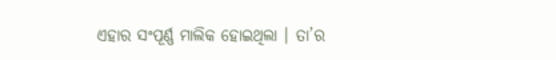ଏହାର ସଂପୂର୍ଣ୍ଣ ମାଲିକ ହୋଇଥିଲା । ତା’ର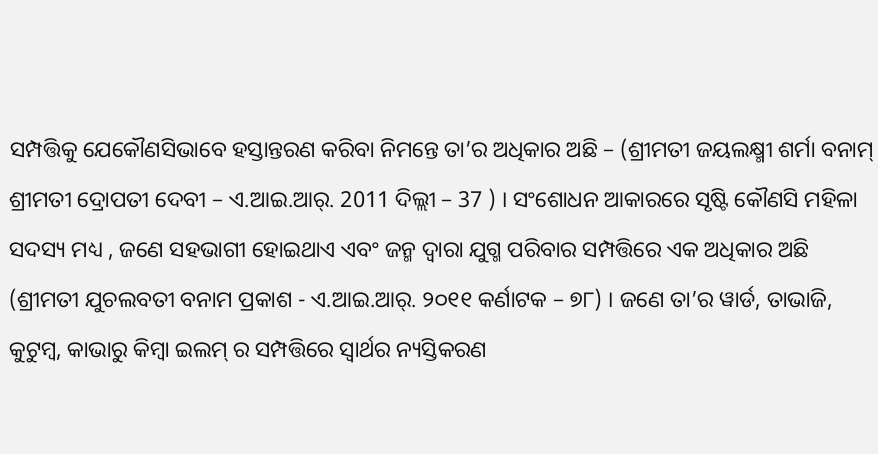ସମ୍ପତ୍ତିକୁ ଯେକୌଣସିଭାବେ ହସ୍ତାନ୍ତରଣ କରିବା ନିମନ୍ତେ ତା’ର ଅଧିକାର ଅଛି – (ଶ୍ରୀମତୀ ଜୟଲକ୍ଷ୍ମୀ ଶର୍ମା ବନାମ୍ ଶ୍ରୀମତୀ ଦ୍ରୋପତୀ ଦେବୀ – ଏ.ଆଇ.ଆର୍. 2011 ଦିଲ୍ଲୀ – 37 ) । ସଂଶୋଧନ ଆକାରରେ ସୃଷ୍ଟି କୌଣସି ମହିଳା ସଦସ୍ୟ ମଧ୍ୟ , ଜଣେ ସହଭାଗୀ ହୋଇଥାଏ ଏବଂ ଜନ୍ମ ଦ୍ଵାରା ଯୁଗ୍ମ ପରିବାର ସମ୍ପତ୍ତିରେ ଏକ ଅଧିକାର ଅଛି (ଶ୍ରୀମତୀ ଯୁଚଲବତୀ ବନାମ ପ୍ରକାଶ - ଏ.ଆଇ.ଆର୍. ୨୦୧୧ କର୍ଣାଟକ – ୭୮) । ଜଣେ ତା’ର ୱାର୍ଡ, ତାଭାଜି, କୁଟୁମ୍ବ, କାଭାରୁ କିମ୍ବା ଇଲମ୍ ର ସମ୍ପତ୍ତିରେ ସ୍ଵାର୍ଥର ନ୍ୟସ୍ତିକରଣ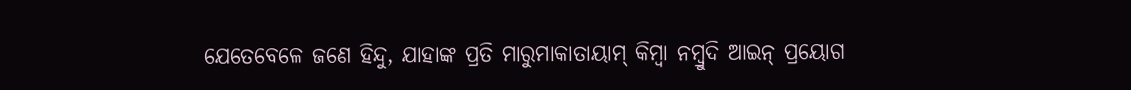ଯେତେବେଳେ ଜଣେ ହିନ୍ଦୁ, ଯାହାଙ୍କ ପ୍ରତି ମାରୁମାକାତାୟାମ୍ କିମ୍ବା ନମ୍ବ୍ରୁଦି ଆଇନ୍ ପ୍ରୟୋଗ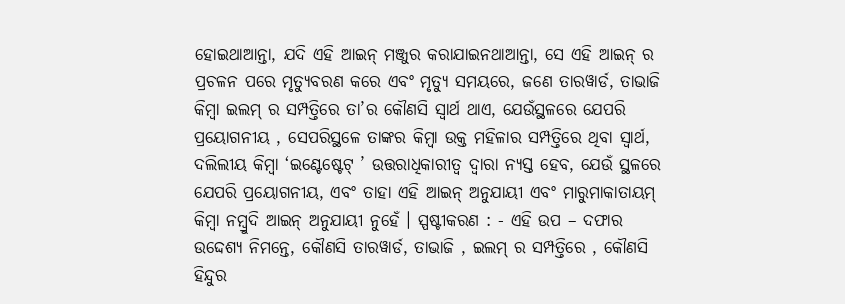ହୋଇଥାଆନ୍ତା, ଯଦି ଏହି ଆଇନ୍ ମଞ୍ଜୁର କରାଯାଇନଥାଆନ୍ତା, ସେ ଏହି ଆଇନ୍ ର ପ୍ରଚଳନ ପରେ ମୃତ୍ୟୁବରଣ କରେ ଏବଂ ମୃତ୍ୟୁ ସମୟରେ, ଜଣେ ତାରୱାର୍ଡ, ତାଭାଜି କିମ୍ବା ଇଲମ୍ ର ସମ୍ପତ୍ତିରେ ତା’ର କୌଣସି ସ୍ଵାର୍ଥ ଥାଏ, ଯେଉଁସ୍ଥଳରେ ଯେପରି ପ୍ରୟୋଗନୀୟ , ସେପରିସ୍ଥଳେ ତାଙ୍କର କିମ୍ବା ଉକ୍ତ ମହିଳାର ସମ୍ପତ୍ତିରେ ଥିବା ସ୍ଵାର୍ଥ, ଦଲିଲୀୟ କିମ୍ବା ‘ଇଣ୍ଟେଷ୍ଟେଟ୍ ’ ଉତ୍ତରାଧିକାରୀତ୍ଵ ଦ୍ଵାରା ନ୍ୟସ୍ତ ହେବ, ଯେଉଁ ସ୍ଥଳରେ ଯେପରି ପ୍ରୟୋଗନୀୟ, ଏବଂ ତାହା ଏହି ଆଇନ୍ ଅନୁଯାୟୀ ଏବଂ ମାରୁମାକାତାୟମ୍ କିମ୍ବା ନମ୍ବ୍ରୁଦି ଆଇନ୍ ଅନୁଯାୟୀ ନୁହେଁ । ସ୍ପଷ୍ଟୀକରଣ : - ଏହି ଉପ – ଦଫାର ଉଦ୍ଦେଶ୍ୟ ନିମନ୍ତେ, କୌଣସି ତାରୱାର୍ଡ, ତାଭାଜି , ଇଲମ୍ ର ସମ୍ପତ୍ତିରେ , କୌଣସି ହିନ୍ଦୁର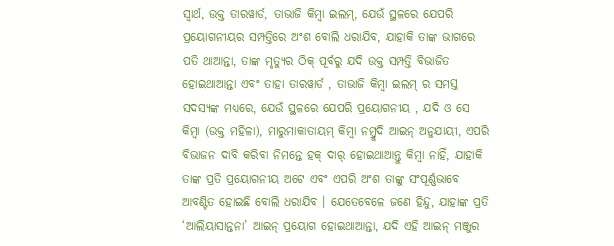ସ୍ଵାର୍ଥ, ଉକ୍ତ ତାରୱାର୍ଡ, ତାଭାଜି କିମ୍ବା ଇଲମ୍, ଯେଉଁ ସ୍ଥଳରେ ଯେପରି ପ୍ରୟୋଗନୀୟର ସମ୍ପତ୍ତିରେ ଅଂଶ ବୋଲି ଧରାଯିବ, ଯାହାକି ତାଙ୍କ ଭାଗରେ ପତି ଥାଆନ୍ତା, ତାଙ୍କ ମୃତ୍ୟୁର ଠିକ୍ ପୂର୍ବରୁ ଯଦି ଉକ୍ତ ସମ୍ପତ୍ତି ବିଭାଜିତ ହୋଇଥାଆନ୍ତା ଏବଂ ତାହା ତାରୱାର୍ଡ , ତାଭାଜି କିମ୍ବା ଇଲମ୍ ର ସମସ୍ତ ସଦସ୍ୟଙ୍କ ମଧ୍ୟରେ, ଯେଉଁ ସ୍ଥଳରେ ଯେପରି ପ୍ରୟୋଗନୀୟ , ଯଦି ଓ ସେ କିମ୍ବା (ଉକ୍ତ ମହିଳା), ମାରୁମାକାତାୟମ୍ କିମ୍ବା ନମ୍ବ୍ରୁଦି ଆଇନ୍ ଅନୁଯାୟୀ, ଏପରି ବିଭାଜନ ଦାବି କରିବା ନିମନ୍ତେ ହକ୍ ଦାର୍ ହୋଇଥାଆନ୍ତୁ କିମ୍ବା ନାହିଁ, ଯାହାକି ତାଙ୍କ ପ୍ରତି ପ୍ରୟୋଗନୀୟ ଅଟେ ଏବଂ ଏପରି ଅଂଶ ତାଙ୍କୁ ସଂପୂର୍ଣ୍ଣଭାବେ ଆବଣ୍ଟିତ ହୋଇଛି ବୋଲି ଧରାଯିବ । ଯେତେବେଳେ ଜଣେ ହିନ୍ଦୁ, ଯାହାଙ୍କ ପ୍ରତି ‘ଆଲିୟାସାନ୍ତନା’ ଆଇନ୍ ପ୍ରୟୋଗ ହୋଇଥାଆନ୍ତା, ଯଦି ଏହି ଆଇନ୍ ମଞ୍ଜୁର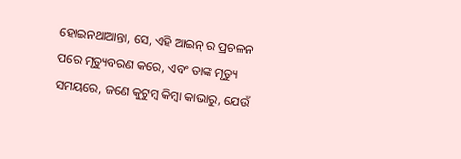ହୋଇନଥାଆନ୍ତା, ସେ, ଏହି ଆଇନ୍ ର ପ୍ରଚଳନ ପରେ ମୃତ୍ୟୁବରଣ କରେ, ଏବଂ ତାଙ୍କ ମୃତ୍ୟୁ ସମୟରେ, ଜଣେ କୁଟୁମ୍ବ କିମ୍ବା କାଭାରୁ, ଯେଉଁ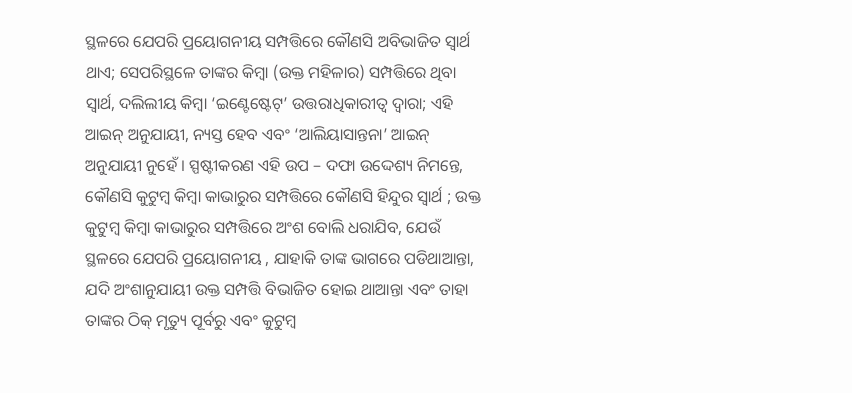ସ୍ଥଳରେ ଯେପରି ପ୍ରୟୋଗନୀୟ ସମ୍ପତ୍ତିରେ କୌଣସି ଅବିଭାଜିତ ସ୍ଵାର୍ଥ ଥାଏ; ସେପରିସ୍ଥଳେ ତାଙ୍କର କିମ୍ବା (ଉକ୍ତ ମହିଳାର) ସମ୍ପତ୍ତିରେ ଥିବା ସ୍ଵାର୍ଥ, ଦଲିଲୀୟ କିମ୍ବା ‘ଇଣ୍ଟେଷ୍ଟେଟ୍’ ଉତ୍ତରାଧିକାରୀତ୍ଵ ଦ୍ଵାରା; ଏହି ଆଇନ୍ ଅନୁଯାୟୀ, ନ୍ୟସ୍ତ ହେବ ଏବଂ ‘ଆଲିୟାସାନ୍ତନା’ ଆଇନ୍ ଅନୁଯାୟୀ ନୁହେଁ । ସ୍ପଷ୍ଟୀକରଣ ଏହି ଉପ – ଦଫା ଉଦ୍ଦେଶ୍ୟ ନିମନ୍ତେ, କୌଣସି କୁଟୁମ୍ବ କିମ୍ବା କାଭାରୁର ସମ୍ପତ୍ତିରେ କୌଣସି ହିନ୍ଦୁର ସ୍ଵାର୍ଥ ; ଉକ୍ତ କୁଟୁମ୍ବ କିମ୍ବା କାଭାରୁର ସମ୍ପତ୍ତିରେ ଅଂଶ ବୋଲି ଧରାଯିବ, ଯେଉଁ ସ୍ଥଳରେ ଯେପରି ପ୍ରୟୋଗନୀୟ , ଯାହାକି ତାଙ୍କ ଭାଗରେ ପଡିଥାଆନ୍ତା, ଯଦି ଅଂଶାନୁଯାୟୀ ଉକ୍ତ ସମ୍ପତ୍ତି ବିଭାଜିତ ହୋଇ ଥାଆନ୍ତା ଏବଂ ତାହା ତାଙ୍କର ଠିକ୍ ମୃତ୍ୟୁ ପୂର୍ବରୁ ଏବଂ କୁଟୁମ୍ବ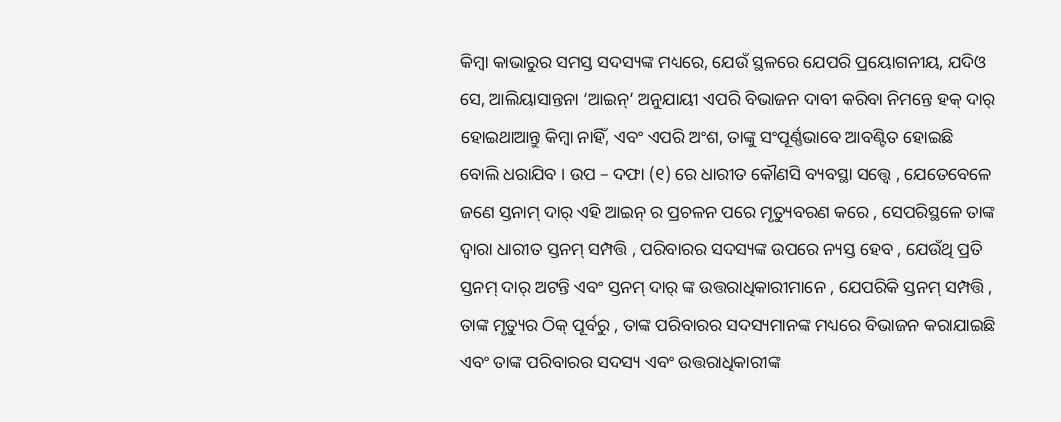କିମ୍ବା କାଭାରୁର ସମସ୍ତ ସଦସ୍ୟଙ୍କ ମଧ୍ୟରେ, ଯେଉଁ ସ୍ଥଳରେ ଯେପରି ପ୍ରୟୋଗନୀୟ, ଯଦିଓ ସେ, ଆଲିୟାସାନ୍ତନା ‘ଆଇନ୍’ ଅନୁଯାୟୀ ଏପରି ବିଭାଜନ ଦାବୀ କରିବା ନିମନ୍ତେ ହକ୍ ଦାର୍ ହୋଇଥାଆନ୍ତୁ କିମ୍ବା ନାହିଁ, ଏବଂ ଏପରି ଅଂଶ, ତାଙ୍କୁ ସଂପୂର୍ଣ୍ଣଭାବେ ଆବଣ୍ଟିତ ହୋଇଛି ବୋଲି ଧରାଯିବ । ଉପ – ଦଫା (୧) ରେ ଧାରୀତ କୌଣସି ବ୍ୟବସ୍ଥା ସତ୍ତ୍ୱେ , ଯେତେବେଳେ ଜଣେ ସ୍ତନାମ୍ ଦାର୍ ଏହି ଆଇନ୍ ର ପ୍ରଚଳନ ପରେ ମୃତ୍ୟୁବରଣ କରେ , ସେପରିସ୍ଥଳେ ତାଙ୍କ ଦ୍ଵାରା ଧାରୀତ ସ୍ତନମ୍ ସମ୍ପତ୍ତି , ପରିବାରର ସଦସ୍ୟଙ୍କ ଉପରେ ନ୍ୟସ୍ତ ହେବ , ଯେଉଁଥି ପ୍ରତି ସ୍ତନମ୍ ଦାର୍ ଅଟନ୍ତି ଏବଂ ସ୍ତନମ୍ ଦାର୍ ଙ୍କ ଉତ୍ତରାଧିକାରୀମାନେ , ଯେପରିକି ସ୍ତନମ୍ ସମ୍ପତ୍ତି , ତାଙ୍କ ମୃତ୍ୟୁର ଠିକ୍ ପୂର୍ବରୁ , ତାଙ୍କ ପରିବାରର ସଦସ୍ୟମାନଙ୍କ ମଧ୍ୟରେ ବିଭାଜନ କରାଯାଇଛି ଏବଂ ତାଙ୍କ ପରିବାରର ସଦସ୍ୟ ଏବଂ ଉତ୍ତରାଧିକାରୀଙ୍କ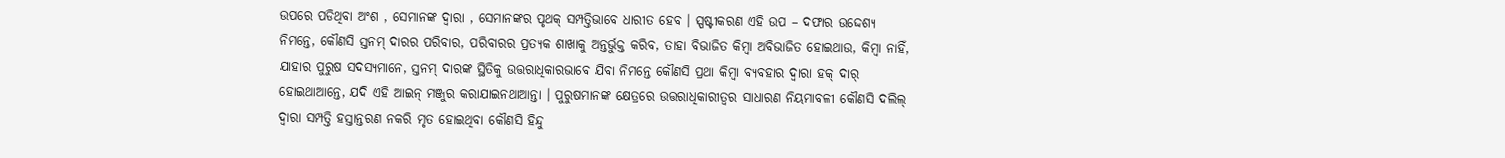ଉପରେ ପଡିଥିବା ଅଂଶ , ସେମାନଙ୍କ ଦ୍ଵାରା , ସେମାନଙ୍କର ପୃଥକ୍ ସମ୍ପତ୍ତିଭାବେ ଧାରୀତ ହେବ । ସ୍ପଷ୍ଟୀକରଣ ଏହି ଉପ – ଦଫାର ଉଦ୍ଦେଶ୍ୟ ନିମନ୍ତେ, କୌଣସି ସ୍ତନମ୍ ଦାରର ପରିବାର, ପରିବାରର ପ୍ରତ୍ୟକ ଶାଖାକୁ ଅନ୍ତର୍ଭୁକ୍ତ କରିବ, ତାହା ବିଭାଜିତ କିମ୍ବା ଅବିଭାଜିତ ହୋଇଥାଉ, କିମ୍ବା ନାହିଁ, ଯାହାର ପୁରୁଷ ସଦସ୍ୟମାନେ, ସ୍ତନମ୍ ଦାରଙ୍କ ସ୍ଥିତିକୁ ଉତ୍ତରାଧିକାରଭାବେ ଯିବା ନିମନ୍ତେ କୌଣସି ପ୍ରଥା କିମ୍ବା ବ୍ୟବହାର ଦ୍ଵାରା ହକ୍ ଦାର୍ ହୋଇଥାଆନ୍ତେ, ଯଦି ଏହି ଆଇନ୍ ମଞ୍ଜୁର କରାଯାଇନଥାଆନ୍ତା । ପୁରୁଷମାନଙ୍କ କ୍ଷେତ୍ରରେ ଉତ୍ତରାଧିକାରୀତ୍ଵର ସାଧାରଣ ନିୟମାବଳୀ କୌଣସି ଦଲିଲ୍ ଦ୍ଵାରା ସମ୍ପତ୍ତି ହସ୍ତାନ୍ତରଣ ନକରି ମୃତ ହୋଇଥିବା କୌଣସି ହିନ୍ଦୁ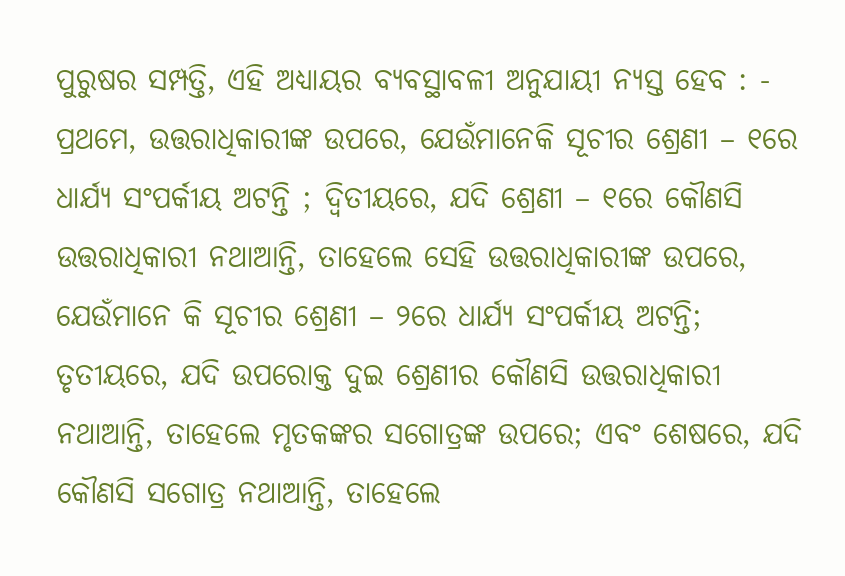ପୁରୁଷର ସମ୍ପତ୍ତି, ଏହି ଅଧ୍ୟାୟର ବ୍ୟବସ୍ଥାବଳୀ ଅନୁଯାୟୀ ନ୍ୟସ୍ତ ହେବ : - ପ୍ରଥମେ, ଉତ୍ତରାଧିକାରୀଙ୍କ ଉପରେ, ଯେଉଁମାନେକି ସୂଚୀର ଶ୍ରେଣୀ – ୧ରେ ଧାର୍ଯ୍ୟ ସଂପର୍କୀୟ ଅଟନ୍ତି ; ଦ୍ଵିତୀୟରେ, ଯଦି ଶ୍ରେଣୀ – ୧ରେ କୌଣସି ଉତ୍ତରାଧିକାରୀ ନଥାଆନ୍ତି, ତାହେଲେ ସେହି ଉତ୍ତରାଧିକାରୀଙ୍କ ଉପରେ, ଯେଉଁମାନେ କି ସୂଚୀର ଶ୍ରେଣୀ – ୨ରେ ଧାର୍ଯ୍ୟ ସଂପର୍କୀୟ ଅଟନ୍ତି; ତୃତୀୟରେ, ଯଦି ଉପରୋକ୍ତ ଦୁଇ ଶ୍ରେଣୀର କୌଣସି ଉତ୍ତରାଧିକାରୀ ନଥାଆନ୍ତି, ତାହେଲେ ମୃତକଙ୍କର ସଗୋତ୍ରଙ୍କ ଉପରେ; ଏବଂ ଶେଷରେ, ଯଦି କୌଣସି ସଗୋତ୍ର ନଥାଆନ୍ତି, ତାହେଲେ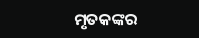ମୃତକଙ୍କର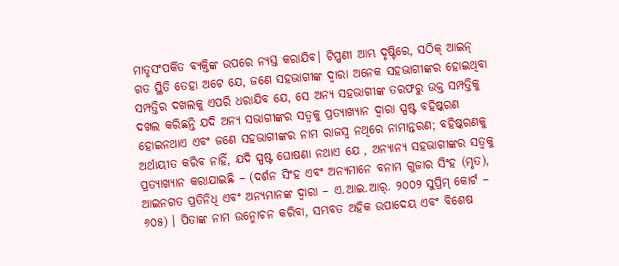ମାତୃସଂପର୍କିତ ବ୍ୟକ୍ତିଙ୍କ ଉପରେ ନ୍ୟସ୍ତ କରାଯିବ। ଟିପ୍ପଣୀ ଆମ୍ଭ ଦୃଷ୍ଟିରେ, ସଠିକ୍ ଆଇନ୍ ଗତ ସ୍ଥିତି ତେହା ଅଟେ ଯେ, ଜଣେ ସହଭାଗୀଙ୍କ ଦ୍ଵାରା ଅନେକ ସହଭାଗୀଙ୍କର ହୋଇଥିବା ସମ୍ପତ୍ତିର ଦଖଲକୁ ଏପରି ଧରାଯିବ ଯେ, ସେ ଅନ୍ୟ ସହଭାଗୀଙ୍କ ତରଫରୁ ଉକ୍ତ ସମ୍ପତ୍ତିକୁ ଦଖଲ କରିଛନ୍ତି ଯଦି ଅନ୍ୟ ସଭାଗୀଙ୍କର ସତ୍ଵକୁ ପ୍ରତ୍ୟାଖ୍ୟାନ ଦ୍ଵାରା ସ୍ପଷ୍ଟ ବହିଷ୍କରଣ ହୋଇନଥାଏ ଏବଂ ଜଣେ ସହଭାଗୀଙ୍କର ନାମ ରାଜସ୍ୱ ନଥିରେ ନାମାନ୍ତରଣ; ବହିଷ୍କରଣକୁ ଅର୍ଥାୟୀତ କରିବ ନାହିଁ, ଯଦି ସ୍ପଷ୍ଟ ଘୋଷଣା ନଥାଏ ଯେ , ଅନ୍ୟାନ୍ୟ ସହଭାଗୀଙ୍କର ସତ୍ଵକୁ ପ୍ରତ୍ୟାଖ୍ୟାନ କରାଯାଇଛି – (ଦର୍ଶନ ସିଂହ ଏବଂ ଅନ୍ୟମାନେ ବନାମ ଗୁଜାର ସିଂହ (ମୃତ), ଆଇନଗତ ପ୍ରତିନିଧି ଏବଂ ଅନ୍ୟମାନଙ୍କ ଦ୍ଵାରା – ଏ.ଆଇ.ଆର୍. ୨୦୦୨ ସୁପ୍ରିମ୍ କୋର୍ଟ – ୬୦୫) । ପିତାଙ୍କ ନାମ ଉନ୍ମୋଚନ କରିବା, ସମ୍ଭବତ ଅହିକ ଉପାଦେୟ ଏବଂ ବିଶେଷ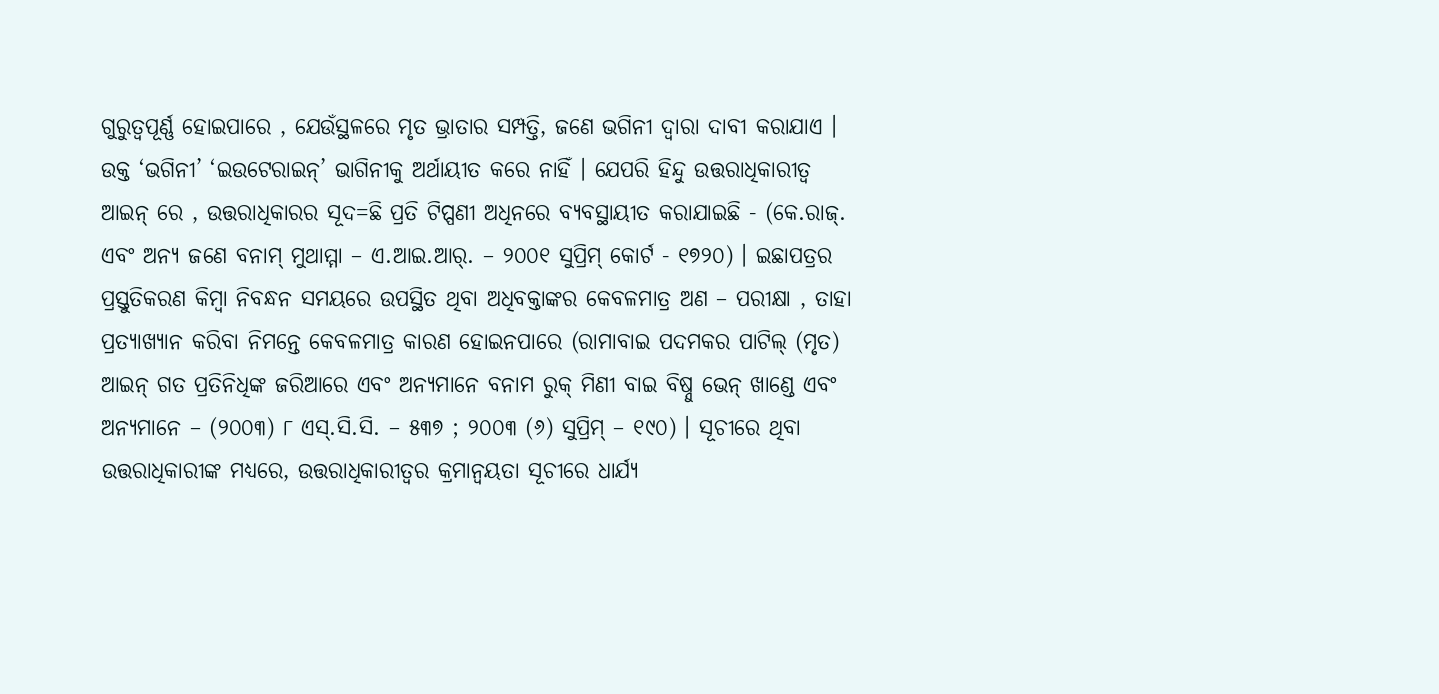ଗୁରୁତ୍ଵପୂର୍ଣ୍ଣ ହୋଇପାରେ , ଯେଉଁସ୍ଥଳରେ ମୃତ ଭ୍ରାତାର ସମ୍ପତ୍ତି, ଜଣେ ଭଗିନୀ ଦ୍ଵାରା ଦାବୀ କରାଯାଏ । ଉକ୍ତ ‘ଭଗିନୀ’ ‘ଇଉଟେରାଇନ୍’ ଭାଗିନୀକୁ ଅର୍ଥାୟୀତ କରେ ନାହିଁ । ଯେପରି ହିନ୍ଦୁ ଉତ୍ତରାଧିକାରୀତ୍ଵ ଆଇନ୍ ରେ , ଉତ୍ତରାଧିକାରର ସୂଦ=ଛି ପ୍ରତି ଟିପ୍ପଣୀ ଅଧିନରେ ବ୍ୟବସ୍ଥାୟୀତ କରାଯାଇଛି - (କେ.ରାଜ୍. ଏବଂ ଅନ୍ୟ ଜଣେ ବନାମ୍ ମୁଥାମ୍ମା – ଏ.ଆଇ.ଆର୍. – ୨୦୦୧ ସୁପ୍ରିମ୍ କୋର୍ଟ - ୧୭୨୦) । ଇଛାପତ୍ରର ପ୍ରସ୍ତୁତିକରଣ କିମ୍ବା ନିବନ୍ଧନ ସମୟରେ ଉପସ୍ଥିତ ଥିବା ଅଧିବକ୍ତାଙ୍କର କେବଳମାତ୍ର ଅଣ – ପରୀକ୍ଷା , ତାହା ପ୍ରତ୍ୟାଖ୍ୟାନ କରିବା ନିମନ୍ତେ କେବଳମାତ୍ର କାରଣ ହୋଇନପାରେ (ରାମାବାଇ ପଦମକର ପାଟିଲ୍ (ମୃତ) ଆଇନ୍ ଗତ ପ୍ରତିନିଧିଙ୍କ ଜରିଆରେ ଏବଂ ଅନ୍ୟମାନେ ବନାମ ରୁକ୍ ମିଣୀ ବାଇ ବିଷ୍ନୁ ଭେନ୍ ଖାଣ୍ଡେ ଏବଂ ଅନ୍ୟମାନେ – (୨୦୦୩) ୮ ଏସ୍.ସି.ସି. – ୫୩୭ ; ୨୦୦୩ (୬) ସୁପ୍ରିମ୍ – ୧୯୦) । ସୂଚୀରେ ଥିବା ଉତ୍ତରାଧିକାରୀଙ୍କ ମଧ୍ୟରେ, ଉତ୍ତରାଧିକାରୀତ୍ଵର କ୍ରମାନ୍ଵୟତା ସୂଚୀରେ ଧାର୍ଯ୍ୟ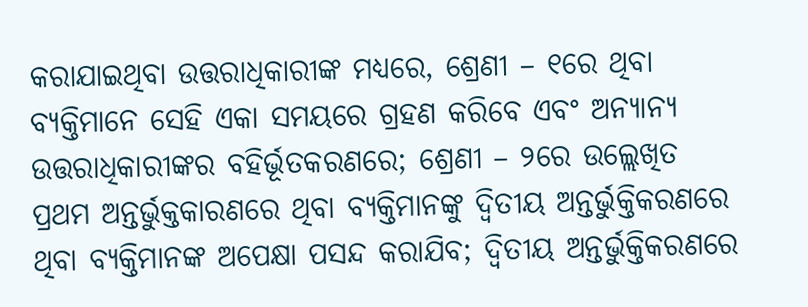କରାଯାଇଥିବା ଉତ୍ତରାଧିକାରୀଙ୍କ ମଧ୍ୟରେ, ଶ୍ରେଣୀ – ୧ରେ ଥିବା ବ୍ୟକ୍ତିମାନେ ସେହି ଏକା ସମୟରେ ଗ୍ରହଣ କରିବେ ଏବଂ ଅନ୍ୟାନ୍ୟ ଉତ୍ତରାଧିକାରୀଙ୍କର ବହିର୍ଭୂତକରଣରେ; ଶ୍ରେଣୀ – ୨ରେ ଉଲ୍ଲେଖିତ ପ୍ରଥମ ଅନ୍ତର୍ଭୁକ୍ତକାରଣରେ ଥିବା ବ୍ୟକ୍ତିମାନଙ୍କୁ ଦ୍ଵିତୀୟ ଅନ୍ତର୍ଭୁକ୍ତିକରଣରେ ଥିବା ବ୍ୟକ୍ତିମାନଙ୍କ ଅପେକ୍ଷା ପସନ୍ଦ କରାଯିବ; ଦ୍ଵିତୀୟ ଅନ୍ତର୍ଭୁକ୍ତିକରଣରେ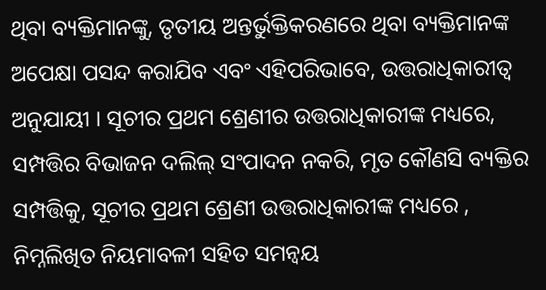ଥିବା ବ୍ୟକ୍ତିମାନଙ୍କୁ, ତୃତୀୟ ଅନ୍ତର୍ଭୁକ୍ତିକରଣରେ ଥିବା ବ୍ୟକ୍ତିମାନଙ୍କ ଅପେକ୍ଷା ପସନ୍ଦ କରାଯିବ ଏବଂ ଏହିପରିଭାବେ, ଉତ୍ତରାଧିକାରୀତ୍ଵ ଅନୁଯାୟୀ । ସୂଚୀର ପ୍ରଥମ ଶ୍ରେଣୀର ଉତ୍ତରାଧିକାରୀଙ୍କ ମଧ୍ୟରେ, ସମ୍ପତ୍ତିର ବିଭାଜନ ଦଲିଲ୍ ସଂପାଦନ ନକରି, ମୃତ କୌଣସି ବ୍ୟକ୍ତିର ସମ୍ପତ୍ତିକୁ, ସୂଚୀର ପ୍ରଥମ ଶ୍ରେଣୀ ଉତ୍ତରାଧିକାରୀଙ୍କ ମଧ୍ୟରେ , ନିମ୍ନଲିଖିତ ନିୟମାବଳୀ ସହିତ ସମନ୍ଵୟ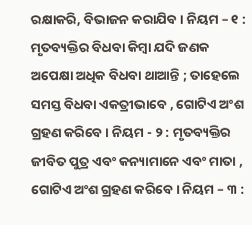ରକ୍ଷାକରି, ବିଭାଜନ କରାଯିବ । ନିୟମ – ୧ : ମୃତବ୍ୟକ୍ତିର ବିଧବା କିମ୍ବା ଯଦି ଜଣକ ଅପେକ୍ଷା ଅଧିକ ବିଧବା ଥାଆନ୍ତି ; ତାହେଲେ ସମସ୍ତ ବିଧବା ଏକତ୍ରୀଭାବେ , ଗୋଟିଏ ଅଂଶ ଗ୍ରହଣ କରିବେ । ନିୟମ - ୨ : ମୃତବ୍ୟକ୍ତିର ଜୀବିତ ପୁତ୍ର ଏବଂ କନ୍ୟାମାନେ ଏବଂ ମାତା , ଗୋଟିଏ ଅଂଶ ଗ୍ରହଣ କରିବେ । ନିୟମ – ୩ :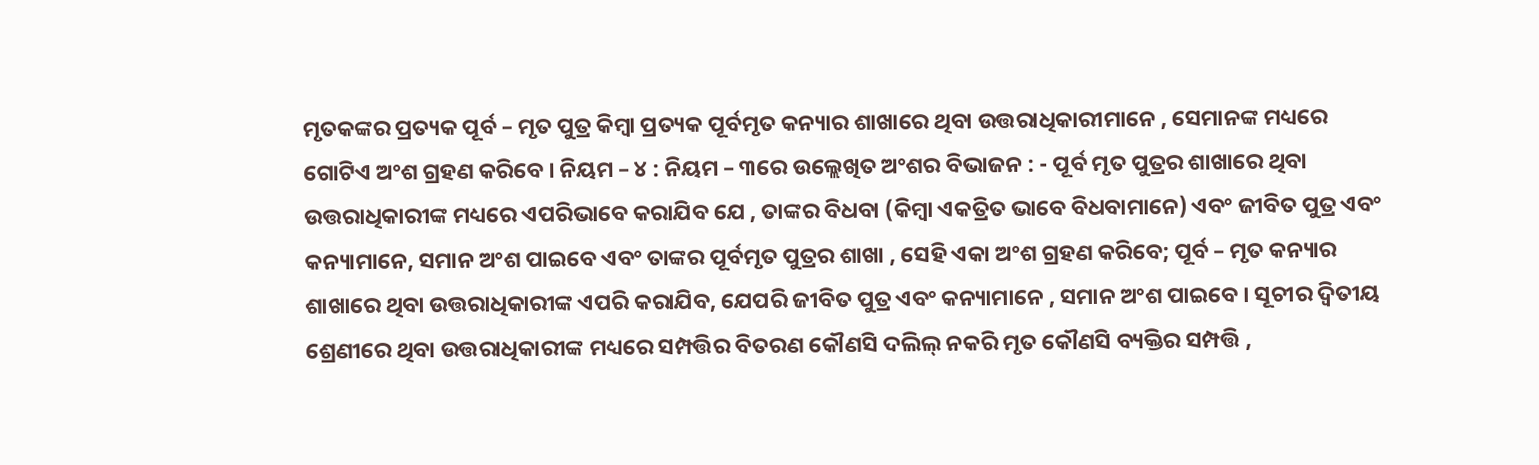ମୃତକଙ୍କର ପ୍ରତ୍ୟକ ପୂର୍ବ – ମୃତ ପୁତ୍ର କିମ୍ବା ପ୍ରତ୍ୟକ ପୂର୍ବମୃତ କନ୍ୟାର ଶାଖାରେ ଥିବା ଉତ୍ତରାଧିକାରୀମାନେ , ସେମାନଙ୍କ ମଧ୍ୟରେ ଗୋଟିଏ ଅଂଶ ଗ୍ରହଣ କରିବେ । ନିୟମ – ୪ : ନିୟମ – ୩ରେ ଉଲ୍ଲେଖିତ ଅଂଶର ବିଭାଜନ : - ପୂର୍ବ ମୃତ ପୁତ୍ରର ଶାଖାରେ ଥିବା ଉତ୍ତରାଧିକାରୀଙ୍କ ମଧ୍ୟରେ ଏପରିଭାବେ କରାଯିବ ଯେ , ତାଙ୍କର ବିଧବା (କିମ୍ବା ଏକତ୍ରିତ ଭାବେ ବିଧବାମାନେ) ଏବଂ ଜୀବିତ ପୁତ୍ର ଏବଂ କନ୍ୟାମାନେ, ସମାନ ଅଂଶ ପାଇବେ ଏବଂ ତାଙ୍କର ପୂର୍ବମୃତ ପୁତ୍ରର ଶାଖା , ସେହି ଏକା ଅଂଶ ଗ୍ରହଣ କରିବେ; ପୂର୍ବ – ମୃତ କନ୍ୟାର ଶାଖାରେ ଥିବା ଉତ୍ତରାଧିକାରୀଙ୍କ ଏପରି କରାଯିବ, ଯେପରି ଜୀବିତ ପୁତ୍ର ଏବଂ କନ୍ୟାମାନେ , ସମାନ ଅଂଶ ପାଇବେ । ସୂଚୀର ଦ୍ଵିତୀୟ ଶ୍ରେଣୀରେ ଥିବା ଉତ୍ତରାଧିକାରୀଙ୍କ ମଧ୍ୟରେ ସମ୍ପତ୍ତିର ବିତରଣ କୌଣସି ଦଲିଲ୍ ନକରି ମୃତ କୌଣସି ବ୍ୟକ୍ତିର ସମ୍ପତ୍ତି ,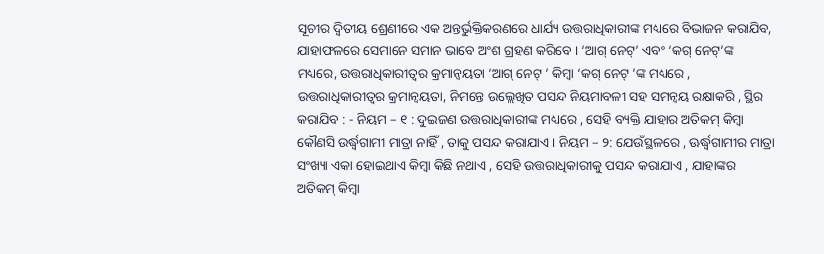ସୂଚୀର ଦ୍ଵିତୀୟ ଶ୍ରେଣୀରେ ଏକ ଅନ୍ତର୍ଭୁକ୍ତିକରଣରେ ଧାର୍ଯ୍ୟ ଉତ୍ତରାଧିକାରୀଙ୍କ ମଧ୍ୟରେ ବିଭାଜନ କରାଯିବ, ଯାହାଫଳରେ ସେମାନେ ସମାନ ଭାବେ ଅଂଶ ଗ୍ରହଣ କରିବେ । ‘ଆଗ୍ ନେଟ୍’ ଏବଂ ‘କଗ୍ ନେଟ୍’ଙ୍କ ମଧ୍ୟରେ, ଉତ୍ତରାଧିକାରୀତ୍ଵର କ୍ରମାନ୍ଵୟତା ‘ଆଗ୍ ନେଟ୍ ’ କିମ୍ବା ‘କଗ୍ ନେଟ୍ ’ଙ୍କ ମଧ୍ୟରେ , ଉତ୍ତରାଧିକାରୀତ୍ଵର କ୍ରମାନ୍ଵୟତା, ନିମନ୍ତେ ଉଲ୍ଲେଖିତ ପସନ୍ଦ ନିୟମାବଳୀ ସହ ସମନ୍ଵୟ ରକ୍ଷାକରି , ସ୍ଥିର କରାଯିବ : - ନିୟମ – ୧ : ଦୁଇଜଣ ଉତ୍ତରାଧିକାରୀଙ୍କ ମଧ୍ୟରେ , ସେହି ବ୍ୟକ୍ତି ଯାହାର ଅତିକମ୍ କିମ୍ବା କୌଣସି ଉର୍ଦ୍ଧ୍ଵଗାମୀ ମାତ୍ରା ନାହିଁ , ତାକୁ ପସନ୍ଦ କରାଯାଏ । ନିୟମ – ୨: ଯେଉଁସ୍ଥଳରେ , ଊର୍ଦ୍ଧ୍ଵଗାମୀର ମାତ୍ରା ସଂଖ୍ୟା ଏକା ହୋଇଥାଏ କିମ୍ବା କିଛି ନଥାଏ , ସେହି ଉତ୍ତରାଧିକାରୀକୁ ପସନ୍ଦ କରାଯାଏ , ଯାହାଙ୍କର ଅତିକମ୍ କିମ୍ବା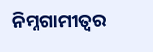ନିମ୍ନଗାମୀତ୍ଵର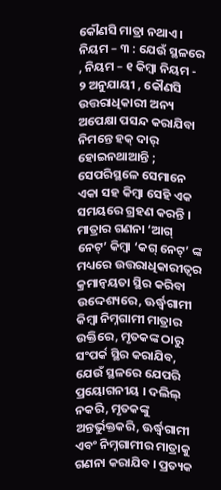କୌଣସି ମାତ୍ରା ନଥାଏ । ନିୟମ – ୩ : ଯେଉଁ ସ୍ଥଳରେ , ନିୟମ – ୧ କିମ୍ବା ନିୟମ - ୨ ଅନୁଯାୟୀ , କୌଣସି ଉତ୍ତରାଧିକାରୀ ଅନ୍ୟ ଅପେକ୍ଷା ପସନ୍ଦ କରାଯିବା ନିମନ୍ତେ ହକ୍ ଦାର୍ ହୋଇନଥାଆନ୍ତି ; ସେପରିସ୍ଥଳେ ସେମାନେ ଏକା ସହ କିମ୍ବା ସେହି ଏକ ସମୟରେ ଗ୍ରହଣ କରନ୍ତି । ମାତ୍ରାର ଗଣନା ‘ଆଗ୍ ନେଟ୍’ କିମ୍ବା ‘କଗ୍ ନେଟ୍’ ଙ୍କ ମଧ୍ୟରେ ଉତ୍ତରାଧିକାରୀତ୍ଵର କ୍ରମାନ୍ଵୟତା ସ୍ଥିର କରିବା ଉଦ୍ଦେଶ୍ୟରେ, ଊର୍ଦ୍ଧ୍ଵଗାମୀ କିମ୍ବା ନିମ୍ନଗାମୀ ମାତ୍ରାର ଉକ୍ତିରେ, ମୃତକଙ୍କ ଠାରୁ ସଂପର୍କ ସ୍ଥିର କରାଯିବ, ଯେଉଁ ସ୍ଥଳରେ ଯେପରି ପ୍ରୟୋଗନୀୟ । ଦଲିଲ୍ ନକରି, ମୃତକଙ୍କୁ ଅନ୍ତର୍ଭୁକ୍ତକରି, ଊର୍ଦ୍ଧ୍ଵଗାମୀ ଏବଂ ନିମ୍ନଗାମୀର ମାତ୍ରାକୁ ଗଣନା କରାଯିବ । ପ୍ରତ୍ୟକ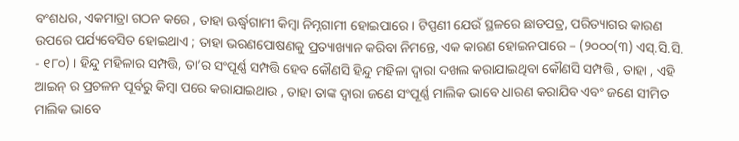ବଂଶଧର, ଏକମାତ୍ରା ଗଠନ କରେ , ତାହା ଊର୍ଦ୍ଧ୍ଵଗାମୀ କିମ୍ବା ନିମ୍ନଗାମୀ ହୋଇପାରେ । ଟିପ୍ପଣୀ ଯେଉଁ ସ୍ଥଳରେ ଛାଡପତ୍ର, ପରିତ୍ୟାଗର କାରଣ ଉପରେ ପର୍ଯ୍ୟବେସିତ ହୋଇଥାଏ ; ତାହା ଭରଣପୋଷଣକୁ ପ୍ରତ୍ୟାଖ୍ୟାନ କରିବା ନିମନ୍ତେ, ଏକ କାରଣ ହୋଇନପାରେ – (୨୦୦୦(୩) ଏସ୍.ସି.ସି. - ୧୮୦) । ହିନ୍ଦୁ ମହିଳାର ସମ୍ପତ୍ତି, ତା’ର ସଂପୂର୍ଣ୍ଣ ସମ୍ପତ୍ତି ହେବ କୌଣସି ହିନ୍ଦୁ ମହିଳା ଦ୍ଵାରା ଦଖଲ କରାଯାଇଥିବା କୌଣସି ସମ୍ପତ୍ତି , ତାହା , ଏହି ଆଇନ୍ ର ପ୍ରଚଳନ ପୂର୍ବରୁ କିମ୍ବା ପରେ କରାଯାଇଥାଉ , ତାହା ତାଙ୍କ ଦ୍ଵାରା ଜଣେ ସଂପୂର୍ଣ୍ଣ ମାଲିକ ଭାବେ ଧାରଣ କରାଯିବ ଏବଂ ଜଣେ ସୀମିତ ମାଲିକ ଭାବେ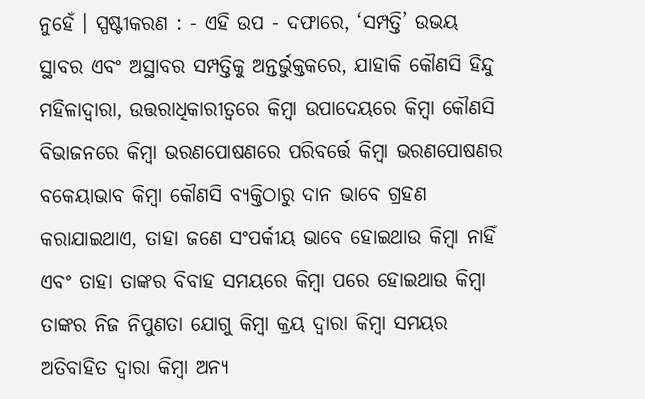ନୁହେଁ । ସ୍ପଷ୍ଟୀକରଣ : - ଏହି ଉପ - ଦଫାରେ, ‘ସମ୍ପତ୍ତି’ ଉଭୟ ସ୍ଥାବର ଏବଂ ଅସ୍ଥାବର ସମ୍ପତ୍ତିକୁ ଅନ୍ତର୍ଭୁକ୍ତକରେ, ଯାହାକି କୌଣସି ହିନ୍ଦୁ ମହିଳାଦ୍ଵାରା, ଉତ୍ତରାଧିକାରୀତ୍ଵରେ କିମ୍ବା ଉପାଦେୟରେ କିମ୍ବା କୌଣସି ବିଭାଜନରେ କିମ୍ବା ଭରଣପୋଷଣରେ ପରିବର୍ତ୍ତେ କିମ୍ବା ଭରଣପୋଷଣର ବକେୟାଭାବ କିମ୍ବା କୌଣସି ବ୍ୟକ୍ତିଠାରୁ ଦାନ ଭାବେ ଗ୍ରହଣ କରାଯାଇଥାଏ, ତାହା ଜଣେ ସଂପର୍କୀୟ ଭାବେ ହୋଇଥାଉ କିମ୍ବା ନାହିଁ ଏବଂ ତାହା ତାଙ୍କର ବିବାହ ସମୟରେ କିମ୍ବା ପରେ ହୋଇଥାଉ କିମ୍ବା ତାଙ୍କର ନିଜ ନିପୁଣତା ଯୋଗୁ କିମ୍ବା କ୍ରୟ ଦ୍ଵାରା କିମ୍ବା ସମୟର ଅତିବାହିତ ଦ୍ଵାରା କିମ୍ବା ଅନ୍ୟ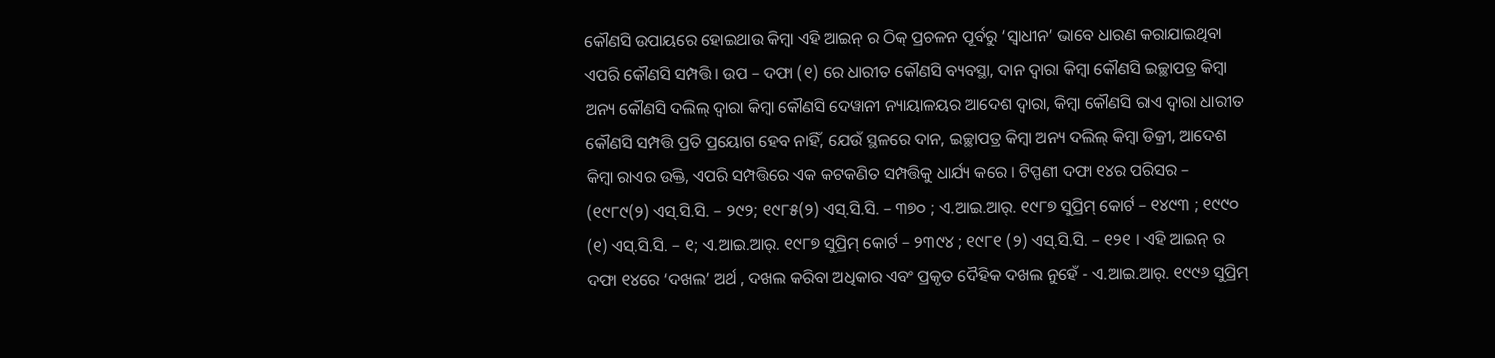କୌଣସି ଉପାୟରେ ହୋଇଥାଉ କିମ୍ବା ଏହି ଆଇନ୍ ର ଠିକ୍ ପ୍ରଚଳନ ପୂର୍ବରୁ ‘ସ୍ଵାଧୀନ’ ଭାବେ ଧାରଣ କରାଯାଇଥିବା ଏପରି କୌଣସି ସମ୍ପତ୍ତି। ଉପ – ଦଫା (୧) ରେ ଧାରୀତ କୌଣସି ବ୍ୟବସ୍ଥା, ଦାନ ଦ୍ଵାରା କିମ୍ବା କୌଣସି ଇଚ୍ଛାପତ୍ର କିମ୍ବା ଅନ୍ୟ କୌଣସି ଦଲିଲ୍ ଦ୍ଵାରା କିମ୍ବା କୌଣସି ଦେୱାନୀ ନ୍ୟାୟାଳୟର ଆଦେଶ ଦ୍ଵାରା, କିମ୍ବା କୌଣସି ରାଏ ଦ୍ଵାରା ଧାରୀତ କୌଣସି ସମ୍ପତ୍ତି ପ୍ରତି ପ୍ରୟୋଗ ହେବ ନାହିଁ, ଯେଉଁ ସ୍ଥଳରେ ଦାନ, ଇଚ୍ଛାପତ୍ର କିମ୍ବା ଅନ୍ୟ ଦଲିଲ୍ କିମ୍ବା ଡିକ୍ରୀ, ଆଦେଶ କିମ୍ବା ରାଏର ଉକ୍ତି, ଏପରି ସମ୍ପତ୍ତିରେ ଏକ କଟକଣିତ ସମ୍ପତ୍ତିକୁ ଧାର୍ଯ୍ୟ କରେ । ଟିପ୍ପଣୀ ଦଫା ୧୪ର ପରିସର – (୧୯୮୯(୨) ଏସ୍.ସି.ସି. – ୨୯୨; ୧୯୮୫(୨) ଏସ୍.ସି.ସି. – ୩୭୦ ; ଏ.ଆଇ.ଆର୍. ୧୯୮୭ ସୁପ୍ରିମ୍ କୋର୍ଟ – ୧୪୯୩ ; ୧୯୯୦ (୧) ଏସ୍.ସି.ସି. – ୧; ଏ.ଆଇ.ଆର୍. ୧୯୮୭ ସୁପ୍ରିମ୍ କୋର୍ଟ – ୨୩୯୪ ; ୧୯୮୧ (୨) ଏସ୍.ସି.ସି. – ୧୨୧ । ଏହି ଆଇନ୍ ର ଦଫା ୧୪ରେ ‘ଦଖଲ’ ଅର୍ଥ , ଦଖଲ କରିବା ଅଧିକାର ଏବଂ ପ୍ରକୃତ ଦୈହିକ ଦଖଲ ନୁହେଁ - ଏ.ଆଇ.ଆର୍. ୧୯୯୬ ସୁପ୍ରିମ୍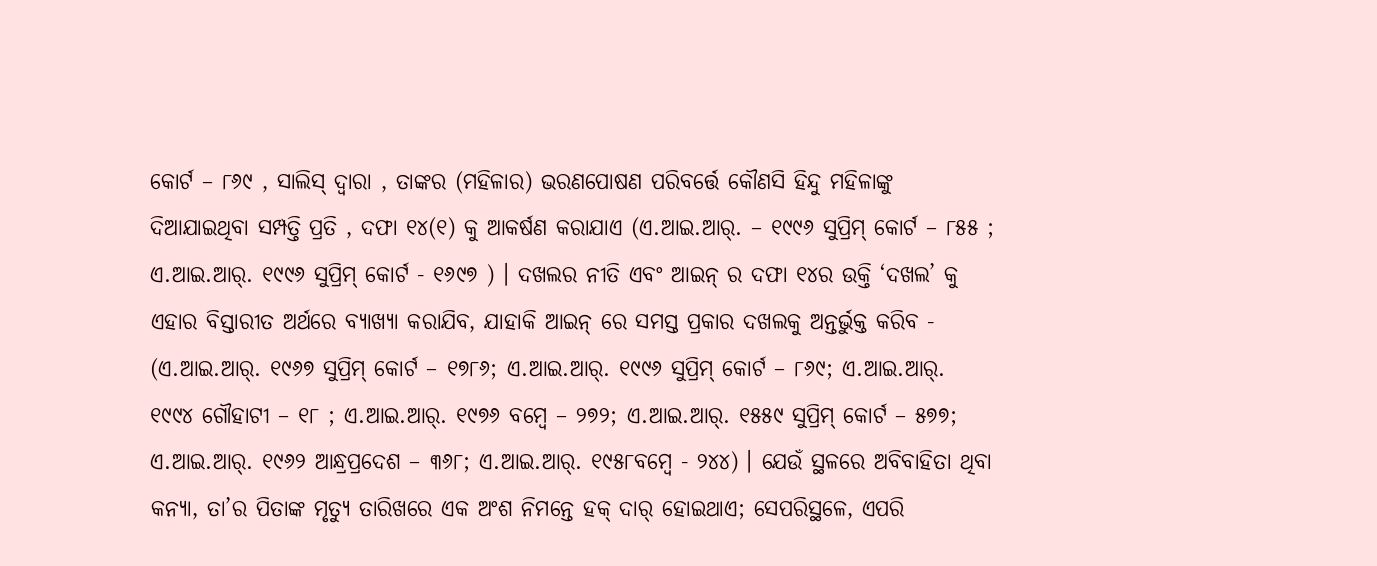କୋର୍ଟ – ୮୬୯ , ସାଲିସ୍ ଦ୍ଵାରା , ତାଙ୍କର (ମହିଳାର) ଭରଣପୋଷଣ ପରିବର୍ତ୍ତେ କୌଣସି ହିନ୍ଦୁ ମହିଳାଙ୍କୁ ଦିଆଯାଇଥିବା ସମ୍ପତ୍ତି ପ୍ରତି , ଦଫା ୧୪(୧) କୁ ଆକର୍ଷଣ କରାଯାଏ (ଏ.ଆଇ.ଆର୍. – ୧୯୯୬ ସୁପ୍ରିମ୍ କୋର୍ଟ – ୮୫୫ ; ଏ.ଆଇ.ଆର୍. ୧୯୯୬ ସୁପ୍ରିମ୍ କୋର୍ଟ - ୧୬୯୭ ) । ଦଖଲର ନୀତି ଏବଂ ଆଇନ୍ ର ଦଫା ୧୪ର ଉକ୍ତି ‘ଦଖଲ’ କୁ ଏହାର ବିସ୍ତାରୀତ ଅର୍ଥରେ ବ୍ୟାଖ୍ୟା କରାଯିବ, ଯାହାକି ଆଇନ୍ ରେ ସମସ୍ତ ପ୍ରକାର ଦଖଲକୁ ଅନ୍ତର୍ଭୁକ୍ତ କରିବ - (ଏ.ଆଇ.ଆର୍. ୧୯୬୭ ସୁପ୍ରିମ୍ କୋର୍ଟ – ୧୭୮୬; ଏ.ଆଇ.ଆର୍. ୧୯୯୬ ସୁପ୍ରିମ୍ କୋର୍ଟ – ୮୬୯; ଏ.ଆଇ.ଆର୍. ୧୯୯୪ ଗୌହାଟୀ – ୧୮ ; ଏ.ଆଇ.ଆର୍. ୧୯୭୬ ବମ୍ବେ – ୨୭୨; ଏ.ଆଇ.ଆର୍. ୧୫୫୯ ସୁପ୍ରିମ୍ କୋର୍ଟ – ୫୭୭; ଏ.ଆଇ.ଆର୍. ୧୯୬୨ ଆନ୍ଧ୍ରପ୍ରଦେଶ – ୩୬୮; ଏ.ଆଇ.ଆର୍. ୧୯୫୮ବମ୍ବେ - ୨୪୪) । ଯେଉଁ ସ୍ଥଳରେ ଅବିବାହିତା ଥିବା କନ୍ୟା, ତା’ର ପିତାଙ୍କ ମୃତ୍ୟୁ ତାରିଖରେ ଏକ ଅଂଶ ନିମନ୍ତେ ହକ୍ ଦାର୍ ହୋଇଥାଏ; ସେପରିସ୍ଥଳେ, ଏପରି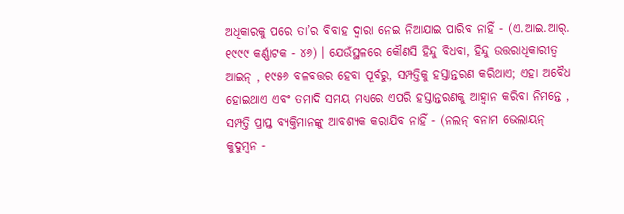ଅଧିକାରକୁ ପରେ ତା’ର ବିବାହ ଦ୍ଵାରା ନେଇ ନିଆଯାଇ ପାରିବ ନାହିଁ - (ଏ.ଆଇ.ଆର୍. ୧୯୯୯ କର୍ଣ୍ଣାଟକ - ୪୬) । ଯେଉଁସ୍ଥଳରେ କୌଣସି ହିନ୍ଦୁ ବିଧବା, ହିନ୍ଦୁ ଉତ୍ତରାଧିକାରୀତ୍ଵ ଆଇନ୍ , ୧୯୫୬ ବଳବତ୍ତର ହେବା ପୂର୍ବରୁ, ସମ୍ପତ୍ତିକୁ ହସ୍ତାନ୍ତରଣ କରିଥାଏ; ଏହା ଅବୈଧ ହୋଇଥାଏ ଏବଂ ତମାଦି ସମୟ ମଧ୍ୟରେ ଏପରି ହସ୍ତାନ୍ତରଣକୁ ଆହ୍ଵାନ କରିବା ନିମନ୍ତେ , ସମ୍ପତ୍ତି ପ୍ରାପ୍ତ ବ୍ୟକ୍ତିମାନଙ୍କୁ ଆବଶ୍ୟକ କରାଯିବ ନାହିଁ - (ନଲନ୍ ବନାମ ଭେଲାୟନ୍ କୁଦୁମ୍ବନ -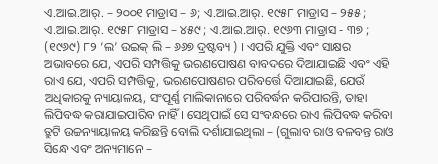ଏ.ଆଇ.ଆର୍. – ୨୦୦୧ ମାଡ୍ରାସ – ୬; ଏ.ଆଇ.ଆର୍. ୧୯୫୮ ମାଡ୍ରାସ – ୨୫୫ ; ଏ.ଆଇ.ଆର୍. ୧୯୫୮ ମାଡ୍ରାସ – ୪୫୯ ; ଏ.ଆଇ.ଆର୍. ୧୯୬୩ ମାଡ୍ରାସ - ୩୭ ; (୧୯୬୯) ୮୨ ‘ଲ’ ଉଇକ୍ ଲି – ୬୬୭ ଦ୍ରଷ୍ଟବ୍ୟ ) । ଏପରି ଯୁକ୍ତି ଏବଂ ସାକ୍ଷର ଅଭାବରେ ଯେ, ଏପରି ସମ୍ପତ୍ତିକୁ ଭରଣପୋଷଣ ବାବଦରେ ଦିଆଯାଇଛି ଏବଂ ଏହି ରାଏ ଯେ, ଏପରି ସମ୍ପତ୍ତିକୁ, ଭରଣପୋଷଣର ପରିବର୍ତ୍ତେ ଦିଆଯାଇଛି, ଯେଉଁ ଅଧିକାରକୁ ନ୍ୟାୟାଳୟ, ସଂପୂର୍ଣ୍ଣ ମାଲିକାନାରେ ପରିବର୍ଦ୍ଧନ କରିପାରନ୍ତି, ତାହା ଲିପିବଦ୍ଧ କରାଯାଇପାରିବ ନାହିଁ । ସେଥିପାଇଁ ସେ ସଂବନ୍ଧରେ ରାଏ ଲିପିବଦ୍ଧ କରିବା ତ୍ରୁଟି ଉଚ୍ଚନ୍ୟାୟାଳୟ କରିଛନ୍ତି ବୋଲି ଦର୍ଶାଯାଇଥିଲା – (ଗୁଲାବ ରାଓ ବଳବନ୍ତ ରାଓ ସିନ୍ଧେ ଏବଂ ଅନ୍ୟମାନେ –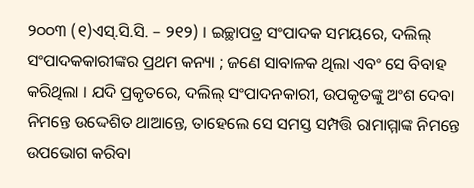୨୦୦୩ (୧)ଏସ୍.ସି.ସି. – ୨୧୨) । ଇଚ୍ଛାପତ୍ର ସଂପାଦକ ସମୟରେ, ଦଲିଲ୍ ସଂପାଦକକାରୀଙ୍କର ପ୍ରଥମ କନ୍ୟା ; ଜଣେ ସାବାଳକ ଥିଲା ଏବଂ ସେ ବିବାହ କରିଥିଲା । ଯଦି ପ୍ରକୃତରେ, ଦଲିଲ୍ ସଂପାଦନକାରୀ, ଉପକୃତଙ୍କୁ ଅଂଶ ଦେବା ନିମନ୍ତେ ଉଦ୍ଦେଶିତ ଥାଆନ୍ତେ, ତାହେଲେ ସେ ସମସ୍ତ ସମ୍ପତ୍ତି ରାମାମ୍ମାଙ୍କ ନିମନ୍ତେ ଉପଭୋଗ କରିବା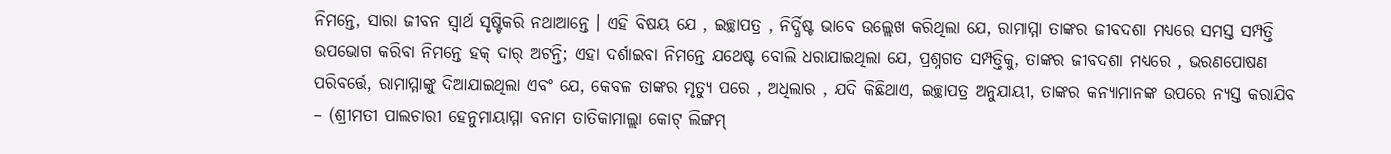ନିମନ୍ତେ, ସାରା ଜୀବନ ସ୍ଵାର୍ଥ ସୃଷ୍ଟିକରି ନଥାଆନ୍ତେ । ଏହି ବିଷୟ ଯେ , ଇଚ୍ଛାପତ୍ର , ନିର୍ଦ୍ଧିଷ୍ଟ ଭାବେ ଉଲ୍ଲେଖ କରିଥିଲା ଯେ, ରାମାମ୍ମା ତାଙ୍କର ଜୀବଦଶା ମଧ୍ୟରେ ସମସ୍ତ ସମ୍ପତ୍ତି ଉପଭୋଗ କରିବା ନିମନ୍ତେ ହକ୍ ଦାର୍ ଅଟନ୍ତି; ଏହା ଦର୍ଶାଇବା ନିମନ୍ତେ ଯଥେଷ୍ଟ ବୋଲି ଧରାଯାଇଥିଲା ଯେ, ପ୍ରଶ୍ନଗତ ସମ୍ପତ୍ତିକୁ, ତାଙ୍କର ଜୀବଦଶା ମଧ୍ୟରେ , ଭରଣପୋଷଣ ପରିବର୍ତ୍ତେ, ରାମାମ୍ମାଙ୍କୁ ଦିଆଯାଇଥିଲା ଏବଂ ଯେ, କେବଳ ତାଙ୍କର ମୃତ୍ୟୁ ପରେ , ଅଧିଲାର , ଯଦି କିଛିଥାଏ, ଇଚ୍ଛାପତ୍ର ଅନୁଯାୟୀ, ତାଙ୍କର କନ୍ୟାମାନଙ୍କ ଉପରେ ନ୍ୟସ୍ତ କରାଯିବ – (ଶ୍ରୀମତୀ ପାଲଚାରୀ ହେନୁମାୟାମ୍ମା ବନାମ ତାତିକାମାଲ୍ଲା କୋଟ୍ ଲିଙ୍ଗମ୍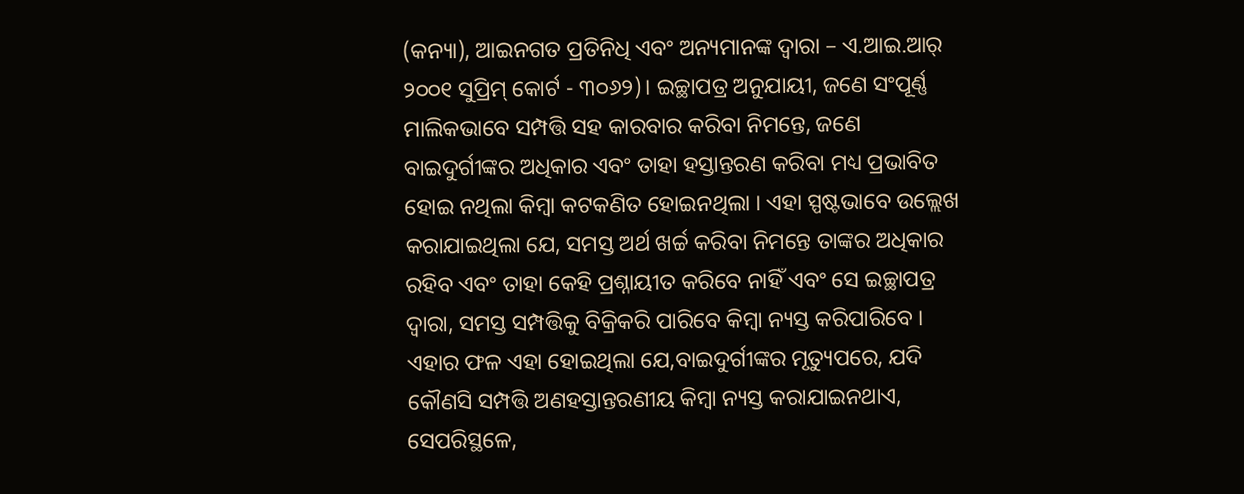(କନ୍ୟା), ଆଇନଗତ ପ୍ରତିନିଧି ଏବଂ ଅନ୍ୟମାନଙ୍କ ଦ୍ଵାରା – ଏ.ଆଇ.ଆର୍ ୨୦୦୧ ସୁପ୍ରିମ୍ କୋର୍ଟ - ୩୦୬୨)। ଇଚ୍ଛାପତ୍ର ଅନୁଯାୟୀ, ଜଣେ ସଂପୂର୍ଣ୍ଣ ମାଲିକଭାବେ ସମ୍ପତ୍ତି ସହ କାରବାର କରିବା ନିମନ୍ତେ, ଜଣେ ବାଇଦୁର୍ଗୀଙ୍କର ଅଧିକାର ଏବଂ ତାହା ହସ୍ତାନ୍ତରଣ କରିବା ମଧ୍ୟ ପ୍ରଭାବିତ ହୋଇ ନଥିଲା କିମ୍ବା କଟକଣିତ ହୋଇନଥିଲା । ଏହା ସ୍ପଷ୍ଟଭାବେ ଉଲ୍ଲେଖ କରାଯାଇଥିଲା ଯେ, ସମସ୍ତ ଅର୍ଥ ଖର୍ଚ୍ଚ କରିବା ନିମନ୍ତେ ତାଙ୍କର ଅଧିକାର ରହିବ ଏବଂ ତାହା କେହି ପ୍ରଶ୍ନାୟୀତ କରିବେ ନାହିଁ ଏବଂ ସେ ଇଚ୍ଛାପତ୍ର ଦ୍ଵାରା, ସମସ୍ତ ସମ୍ପତ୍ତିକୁ ବିକ୍ରିକରି ପାରିବେ କିମ୍ବା ନ୍ୟସ୍ତ କରିପାରିବେ । ଏହାର ଫଳ ଏହା ହୋଇଥିଲା ଯେ,ବାଇଦୁର୍ଗୀଙ୍କର ମୃତ୍ୟୁପରେ, ଯଦି କୌଣସି ସମ୍ପତ୍ତି ଅଣହସ୍ତାନ୍ତରଣୀୟ କିମ୍ବା ନ୍ୟସ୍ତ କରାଯାଇନଥାଏ, ସେପରିସ୍ଥଳେ,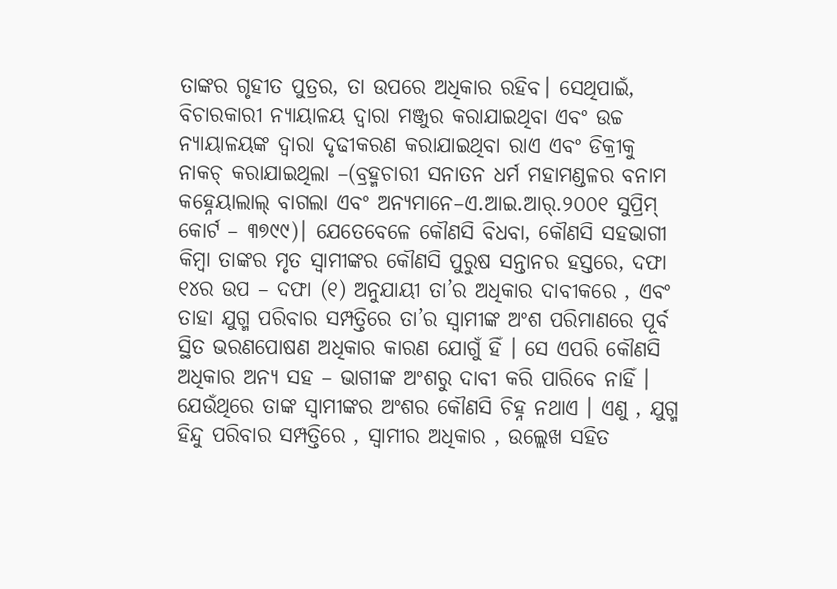ତାଙ୍କର ଗୃହୀତ ପୁତ୍ରର, ତା ଉପରେ ଅଧିକାର ରହିବ। ସେଥିପାଇଁ, ବିଚାରକାରୀ ନ୍ୟାୟାଳୟ ଦ୍ଵାରା ମଞ୍ଜୁର କରାଯାଇଥିବା ଏବଂ ଉଚ୍ଚ ନ୍ୟାୟାଳୟଙ୍କ ଦ୍ଵାରା ଦୃଢୀକରଣ କରାଯାଇଥିବା ରାଏ ଏବଂ ଡିକ୍ରୀକୁ ନାକଚ୍ କରାଯାଇଥିଲା –(ବ୍ରହ୍ମଚାରୀ ସନାତନ ଧର୍ମ ମହାମଣ୍ଡଳର ବନାମ କହ୍ନେୟାଲାଲ୍ ବାଗଲା ଏବଂ ଅନ୍ୟମାନେ–ଏ.ଆଇ.ଆର୍.୨୦୦୧ ସୁପ୍ରିମ୍ କୋର୍ଟ – ୩୭୯୯)। ଯେତେବେଳେ କୌଣସି ବିଧବା, କୌଣସି ସହଭାଗୀ କିମ୍ବା ତାଙ୍କର ମୃତ ସ୍ଵାମୀଙ୍କର କୌଣସି ପୁରୁଷ ସନ୍ତାନର ହସ୍ତରେ, ଦଫା ୧୪ର ଉପ – ଦଫା (୧) ଅନୁଯାୟୀ ତା’ର ଅଧିକାର ଦାବୀକରେ , ଏବଂ ତାହା ଯୁଗ୍ମ ପରିବାର ସମ୍ପତ୍ତିରେ ତା’ର ସ୍ଵାମୀଙ୍କ ଅଂଶ ପରିମାଣରେ ପୂର୍ବ ସ୍ଥିତ ଭରଣପୋଷଣ ଅଧିକାର କାରଣ ଯୋଗୁଁ ହିଁ । ସେ ଏପରି କୌଣସି ଅଧିକାର ଅନ୍ୟ ସହ – ଭାଗୀଙ୍କ ଅଂଶରୁ ଦାବୀ କରି ପାରିବେ ନାହିଁ । ଯେଉଁଥିରେ ତାଙ୍କ ସ୍ଵାମୀଙ୍କର ଅଂଶର କୌଣସି ଚିହ୍ନ ନଥାଏ । ଏଣୁ , ଯୁଗ୍ମ ହିନ୍ଦୁ ପରିବାର ସମ୍ପତ୍ତିରେ , ସ୍ଵାମୀର ଅଧିକାର , ଉଲ୍ଲେଖ ସହିତ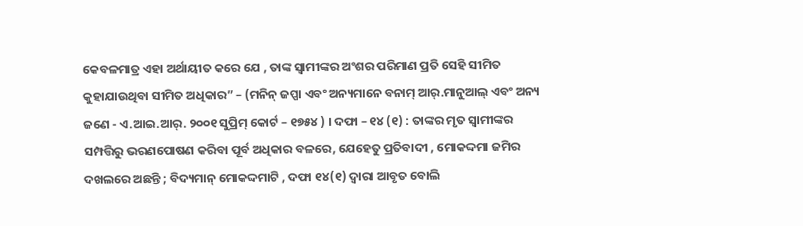କେବଳମାତ୍ର ଏହା ଅର୍ଥାୟୀତ କରେ ଯେ , ତାଙ୍କ ସ୍ଵାମୀଙ୍କର ଅଂଶର ପରିମାଣ ପ୍ରତି ସେହି ସୀମିତ କୁହାଯାଉଥିବା ସୀମିତ ଅଧିକାର” – (ମନିନ୍ ଜପ୍ପା ଏବଂ ଅନ୍ୟମାନେ ବନାମ୍ ଆର୍.ମାନୁଆଲ୍ ଏବଂ ଅନ୍ୟ ଜଣେ - ଏ.ଆଇ.ଆର୍. ୨୦୦୧ ସୁପ୍ରିମ୍ କୋର୍ଟ – ୧୭୫୪ ) । ଦଫା – ୧୪ (୧) : ତାଙ୍କର ମୃତ ସ୍ଵାମୀଙ୍କର ସମ୍ପତ୍ତିରୁ ଭରଣପୋଷଣ କରିବା ପୂର୍ବ ଅଧିକାର ବଳରେ, ଯେହେତୁ ପ୍ରତିବାଦୀ , ମୋକଦ୍ଦମା ଜମିର ଦଖଲରେ ଅଛନ୍ତି ; ବିଦ୍ୟମାନ୍ ମୋକଦ୍ଦମାଟି , ଦଫା ୧୪(୧) ଦ୍ଵାରା ଆବୃତ ବୋଲି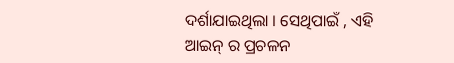ଦର୍ଶାଯାଇଥିଲା । ସେଥିପାଇଁ , ଏହି ଆଇନ୍ ର ପ୍ରଚଳନ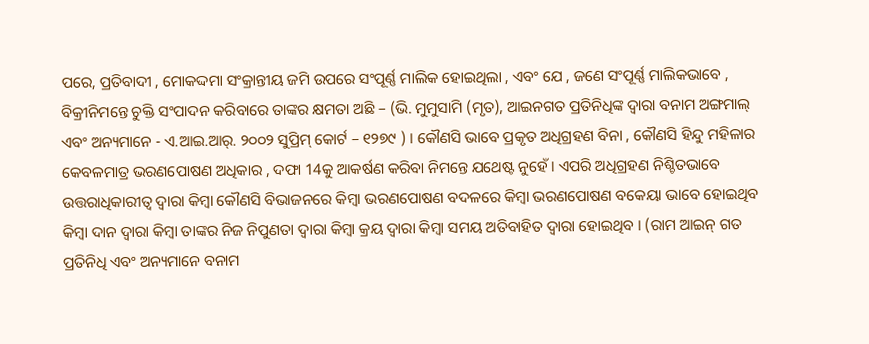ପରେ, ପ୍ରତିବାଦୀ , ମୋକଦ୍ଦମା ସଂକ୍ରାନ୍ତୀୟ ଜମି ଉପରେ ସଂପୂର୍ଣ୍ଣ ମାଲିକ ହୋଇଥିଲା , ଏବଂ ଯେ , ଜଣେ ସଂପୂର୍ଣ୍ଣ ମାଲିକଭାବେ , ବିକ୍ରୀନିମନ୍ତେ ଚୁକ୍ତି ସଂପାଦନ କରିବାରେ ତାଙ୍କର କ୍ଷମତା ଅଛି – (ଭି. ମୁମୁସାମି (ମୃତ), ଆଇନଗତ ପ୍ରତିନିଧିଙ୍କ ଦ୍ଵାରା ବନାମ ଅଙ୍ଗମାଲ୍ ଏବଂ ଅନ୍ୟମାନେ - ଏ.ଆଇ.ଆର୍. ୨୦୦୨ ସୁପ୍ରିମ୍ କୋର୍ଟ – ୧୨୭୯ ) । କୌଣସି ଭାବେ ପ୍ରକୃତ ଅଧିଗ୍ରହଣ ବିନା , କୌଣସି ହିନ୍ଦୁ ମହିଳାର କେବଳମାତ୍ର ଭରଣପୋଷଣ ଅଧିକାର , ଦଫା 14କୁ ଆକର୍ଷଣ କରିବା ନିମନ୍ତେ ଯଥେଷ୍ଟ ନୁହେଁ । ଏପରି ଅଧିଗ୍ରହଣ ନିଶ୍ଚିତଭାବେ ଉତ୍ତରାଧିକାରୀତ୍ଵ ଦ୍ଵାରା କିମ୍ବା କୌଣସି ବିଭାଜନରେ କିମ୍ବା ଭରଣପୋଷଣ ବଦଳରେ କିମ୍ବା ଭରଣପୋଷଣ ବକେୟା ଭାବେ ହୋଇଥିବ କିମ୍ବା ଦାନ ଦ୍ଵାରା କିମ୍ବା ତାଙ୍କର ନିଜ ନିପୁଣତା ଦ୍ଵାରା କିମ୍ବା କ୍ରୟ ଦ୍ଵାରା କିମ୍ବା ସମୟ ଅତିବାହିତ ଦ୍ଵାରା ହୋଇଥିବ । (ରାମ ଆଇନ୍ ଗତ ପ୍ରତିନିଧି ଏବଂ ଅନ୍ୟମାନେ ବନାମ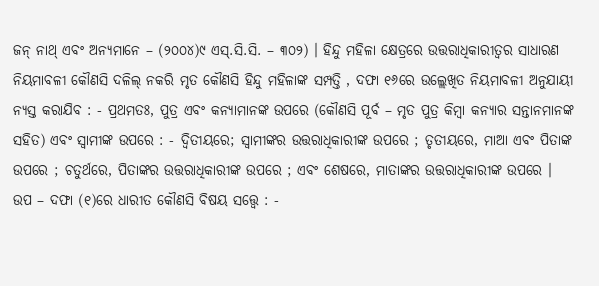ଜନ୍ ନାଥ୍ ଏବଂ ଅନ୍ୟମାନେ – (୨୦୦୪)୯ ଏସ୍.ସି.ସି. – ୩୦୨) । ହିନ୍ଦୁ ମହିଳା କ୍ଷେତ୍ରରେ ଉତ୍ତରାଧିକାରୀତ୍ଵର ସାଧାରଣ ନିୟମାବଳୀ କୌଣସି ଦଳିଲ୍ ନକରି ମୃତ କୌଣସି ହିନ୍ଦୁ ମହିଳାଙ୍କ ସମ୍ପତ୍ତି , ଦଫା ୧୬ରେ ଉଲ୍ଲେଖିତ ନିୟମାବଳୀ ଅନୁଯାୟୀ ନ୍ୟସ୍ତ କରାଯିବ : - ପ୍ରଥମତଃ, ପୁତ୍ର ଏବଂ କନ୍ୟାମାନଙ୍କ ଉପରେ (କୌଣସି ପୂର୍ବ – ମୃତ ପୁତ୍ର କିମ୍ବା କନ୍ୟାର ସନ୍ତାନମାନଙ୍କ ସହିତ) ଏବଂ ସ୍ଵାମୀଙ୍କ ଉପରେ : - ଦ୍ଵିତୀୟରେ; ସ୍ଵାମୀଙ୍କର ଉତ୍ତରାଧିକାରୀଙ୍କ ଉପରେ ; ତୃତୀୟରେ, ମାଆ ଏବଂ ପିତାଙ୍କ ଉପରେ ; ଚତୁର୍ଥରେ, ପିତାଙ୍କର ଉତ୍ତରାଧିକାରୀଙ୍କ ଉପରେ ; ଏବଂ ଶେଷରେ, ମାତାଙ୍କର ଉତ୍ତରାଧିକାରୀଙ୍କ ଉପରେ । ଉପ – ଦଫା (୧)ରେ ଧାରୀତ କୌଣସି ବିଷୟ ସତ୍ତ୍ୱେ : -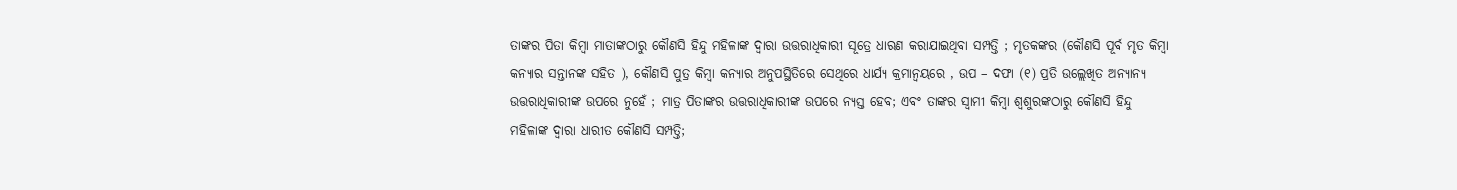ତାଙ୍କର ପିତା କିମ୍ବା ମାତାଙ୍କଠାରୁ କୌଣସି ହିନ୍ଦୁ ମହିଳାଙ୍କ ଦ୍ଵାରା ଉତ୍ତରାଧିକାରୀ ସୂତ୍ରେ ଧାରଣ କରାଯାଇଥିବା ସମ୍ପତ୍ତି ; ମୃତକଙ୍କର (କୌଣସି ପୂର୍ବ ମୃତ କିମ୍ବା କନ୍ୟାର ସନ୍ତାନଙ୍କ ସହିତ ), କୌଣସି ପୁତ୍ର କିମ୍ବା କନ୍ୟାର ଅନୁପସ୍ଥିତିରେ ସେଥିରେ ଧାର୍ଯ୍ୟ କ୍ରମାନ୍ଵୟରେ , ଉପ – ଦଫା (୧) ପ୍ରତି ଉଲ୍ଲେଖିତ ଅନ୍ୟାନ୍ୟ ଉତ୍ତରାଧିକାରୀଙ୍କ ଉପରେ ନୁହେଁ ; ମାତ୍ର ପିତାଙ୍କର ଉତ୍ତରାଧିକାରୀଙ୍କ ଉପରେ ନ୍ୟସ୍ତ ହେବ; ଏବଂ ତାଙ୍କର ସ୍ଵାମୀ କିମ୍ବା ଶ୍ଵଶୁରଙ୍କଠାରୁ କୌଣସି ହିନ୍ଦୁ ମହିଳାଙ୍କ ଦ୍ଵାରା ଧାରୀତ କୌଣସି ସମ୍ପତ୍ତି;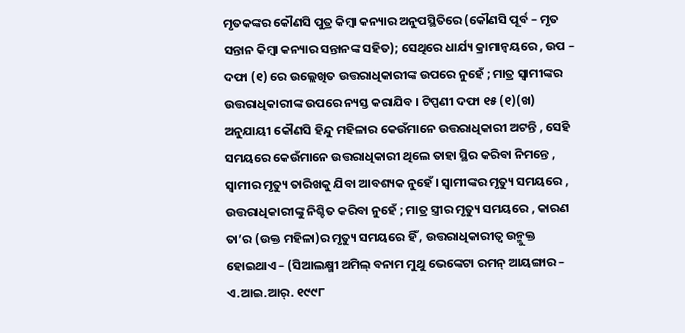ମୃତକଙ୍କର କୌଣସି ପୁତ୍ର କିମ୍ବା କନ୍ୟାର ଅନୁପସ୍ଥିତିରେ (କୌଣସି ପୂର୍ବ – ମୃତ ସନ୍ତାନ କିମ୍ବା କନ୍ୟାର ସନ୍ତାନଙ୍କ ସହିତ); ସେଥିରେ ଧାର୍ଯ୍ୟ କ୍ରାମାନ୍ଵୟରେ , ଉପ – ଦଫା (୧) ରେ ଉଲ୍ଲେଖିତ ଉତ୍ତରାଧିକାରୀଙ୍କ ଉପରେ ନୁହେଁ ; ମାତ୍ର ସ୍ଵାମୀଙ୍କର ଉତ୍ତରାଧିକାରୀଙ୍କ ଉପରେ ନ୍ୟସ୍ତ କରାଯିବ । ଟିପ୍ପଣୀ ଦଫା ୧୫ (୧)(ଖ) ଅନୁଯାୟୀ କୌଣସି ହିନ୍ଦୁ ମହିଳାର କେଉଁମାନେ ଉତ୍ତରାଧିକାରୀ ଅଟନ୍ତି , ସେହି ସମୟରେ କେଉଁମାନେ ଉତ୍ତରାଧିକାରୀ ଥିଲେ ତାହା ସ୍ଥିର କରିବା ନିମନ୍ତେ , ସ୍ଵାମୀର ମୃତ୍ୟୁ ତାରିଖକୁ ଯିବା ଆବଶ୍ୟକ ନୁହେଁ । ସ୍ଵାମୀଙ୍କର ମୃତ୍ୟୁ ସମୟରେ , ଉତ୍ତରାଧିକାରୀଙ୍କୁ ନିଶ୍ଚିତ କରିବା ନୁହେଁ ; ମାତ୍ର ସ୍ତ୍ରୀର ମୃତ୍ୟୁ ସମୟରେ , କାରଣ ତା’ର (ଉକ୍ତ ମହିଳା)ର ମୃତ୍ୟୁ ସମୟରେ ହିଁ , ଉତ୍ତରାଧିକାରୀତ୍ଵ ଉନ୍ମୁକ୍ତ ହୋଇଥାଏ – (ସିଆଲକ୍ଷ୍ମୀ ଅମିଲ୍ ବନାମ ମୁଥୁ ଭେଙ୍କେଟା ରମନ୍ ଆୟଙ୍ଗାର – ଏ.ଆଇ.ଆର୍. ୧୯୯୮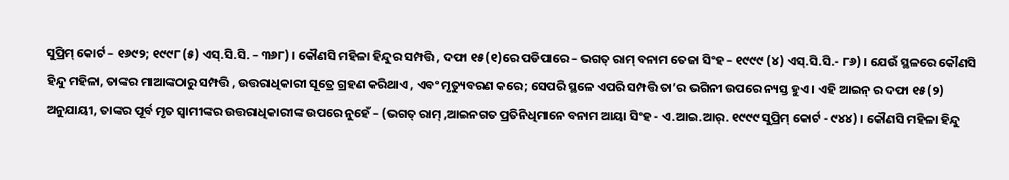ସୁପ୍ରିମ୍ କୋର୍ଟ – ୧୬୯୨; ୧୯୯୮ (୫) ଏସ୍.ସି.ସି. – ୩୬୮) । କୌଣସି ମହିଳା ହିନ୍ଦୁର ସମ୍ପତ୍ତି , ଦଫା ୧୫(୧)ରେ ପଡିପାରେ – ଭଗତ୍ ରାମ୍ ବନାମ ତେଜା ସିଂହ – ୧୯୯୯ (୪) ଏସ୍.ସି.ସି.- ୮୬) । ଯେଉଁ ସ୍ଥଳରେ କୌଣସି ହିନ୍ଦୁ ମହିଳା, ତାଙ୍କର ମାଆଙ୍କଠାରୁ ସମ୍ପତ୍ତି , ଉତ୍ତରାଧିକାରୀ ସୂତ୍ରେ ଗ୍ରହଣ କରିଥାଏ , ଏବଂ ମୃତ୍ୟୁବରଣ କରେ; ସେପରି ସ୍ଥଳେ ଏପରି ସମ୍ପତ୍ତି ତା’ର ଭଗିନୀ ଉପରେ ନ୍ୟସ୍ତ ହୁଏ । ଏହି ଆଇନ୍ ର ଦଫା ୧୫(୨) ଅନୁଯାୟୀ, ତାଙ୍କର ପୂର୍ବ ମୃତ ସ୍ଵାମୀଙ୍କର ଉତ୍ତରାଧିକାରୀଙ୍କ ଉପରେ ନୁହେଁ – (ଭଗତ୍ ରାମ୍ ,ଆଇନଗତ ପ୍ରତିନିଧିମାନେ ବନାମ ଆୟା ସିଂହ - ଏ.ଆଇ.ଆର୍. ୧୯୯୯ ସୁପ୍ରିମ୍ କୋର୍ଟ - ୯୪୪) । କୌଣସି ମହିଳା ହିନ୍ଦୁ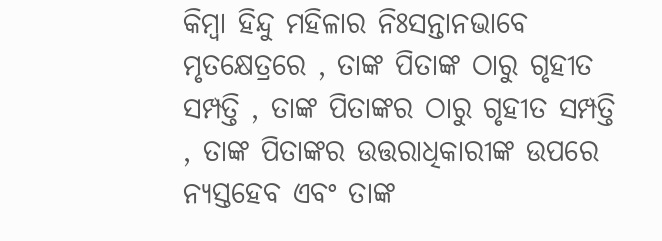କିମ୍ବା ହିନ୍ଦୁ ମହିଳାର ନିଃସନ୍ତାନଭାବେ ମୃତକ୍ଷେତ୍ରରେ , ତାଙ୍କ ପିତାଙ୍କ ଠାରୁ ଗୃହୀତ ସମ୍ପତ୍ତି , ତାଙ୍କ ପିତାଙ୍କର ଠାରୁ ଗୃହୀତ ସମ୍ପତ୍ତି , ତାଙ୍କ ପିତାଙ୍କର ଉତ୍ତରାଧିକାରୀଙ୍କ ଉପରେ ନ୍ୟସ୍ତହେବ ଏବଂ ତାଙ୍କ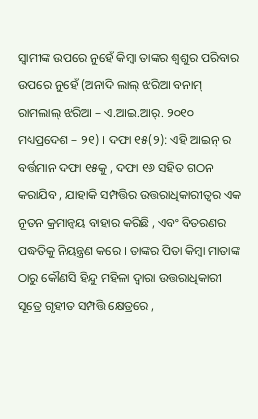ସ୍ଵାମୀଙ୍କ ଉପରେ ନୁହେଁ କିମ୍ବା ତାଙ୍କର ଶ୍ଵଶୁର ପରିବାର ଉପରେ ନୁହେଁ (ଅନାଦି ଲାଲ୍ ଝରିଆ ବନାମ୍ ରାମଲାଲ୍ ଝରିଆ – ଏ.ଆଇ.ଆର୍. ୨୦୧୦ ମଧ୍ୟପ୍ରଦେଶ – ୨୧) । ଦଫା ୧୫(୨): ଏହି ଆଇନ୍ ର ବର୍ତ୍ତମାନ ଦଫା ୧୫କୁ , ଦଫା ୧୬ ସହିତ ଗଠନ କରାଯିବ , ଯାହାକି ସମ୍ପତ୍ତିର ଉତ୍ତରାଧିକାରୀତ୍ଵର ଏକ ନୂତନ କ୍ରମାନ୍ଵୟ ବାହାର କରିଛି , ଏବଂ ବିତରଣର ପଦ୍ଧତିକୁ ନିୟନ୍ତ୍ରଣ କରେ । ତାଙ୍କର ପିତା କିମ୍ବା ମାତାଙ୍କ ଠାରୁ କୌଣସି ହିନ୍ଦୁ ମହିଳା ଦ୍ଵାରା ଉତ୍ତରାଧିକାରୀ ସୂତ୍ରେ ଗୃହୀତ ସମ୍ପତ୍ତି କ୍ଷେତ୍ରରେ ,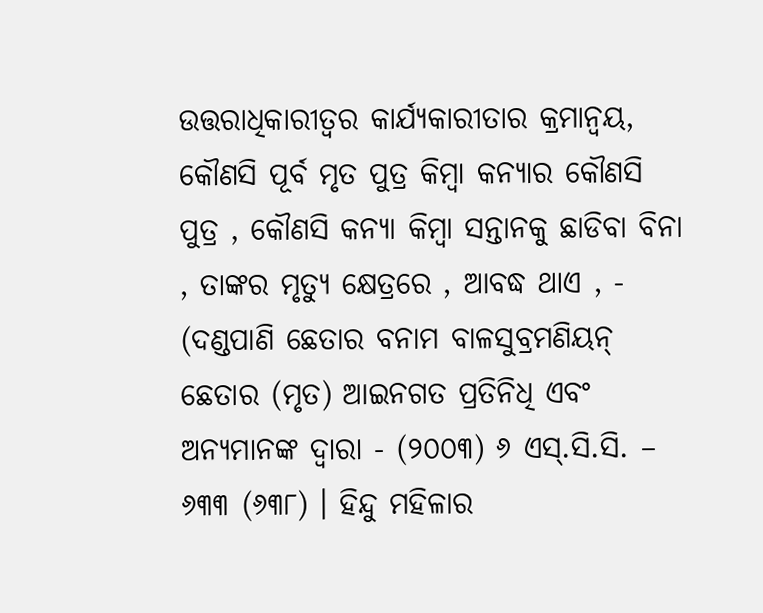ଉତ୍ତରାଧିକାରୀତ୍ଵର କାର୍ଯ୍ୟକାରୀତାର କ୍ରମାନ୍ଵୟ, କୌଣସି ପୂର୍ବ ମୃତ ପୁତ୍ର କିମ୍ବା କନ୍ୟାର କୌଣସି ପୁତ୍ର , କୌଣସି କନ୍ୟା କିମ୍ବା ସନ୍ତାନକୁ ଛାଡିବା ବିନା , ତାଙ୍କର ମୃତ୍ୟୁ କ୍ଷେତ୍ରରେ , ଆବଦ୍ଧ ଥାଏ , - (ଦଣ୍ଡପାଣି ଛେତାର ବନାମ ବାଳସୁବ୍ରମଣିୟନ୍ ଛେତାର (ମୃତ) ଆଇନଗତ ପ୍ରତିନିଧି ଏବଂ ଅନ୍ୟମାନଙ୍କ ଦ୍ଵାରା - (୨୦୦୩) ୬ ଏସ୍.ସି.ସି. – ୬୩୩ (୬୩୮) । ହିନ୍ଦୁ ମହିଳାର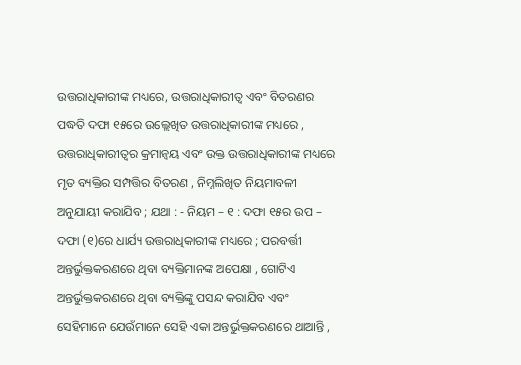ଉତ୍ତରାଧିକାରୀଙ୍କ ମଧ୍ୟରେ, ଉତ୍ତରାଧିକାରୀତ୍ଵ ଏବଂ ବିତରଣର ପଦ୍ଧତି ଦଫା ୧୫ରେ ଉଲ୍ଲେଖିତ ଉତ୍ତରାଧିକାରୀଙ୍କ ମଧ୍ୟରେ , ଉତ୍ତରାଧିକାରୀତ୍ଵର କ୍ରମାନ୍ଵୟ ଏବଂ ଉକ୍ତ ଉତ୍ତରାଧିକାରୀଙ୍କ ମଧ୍ୟରେ ମୃତ ବ୍ୟକ୍ତିର ସମ୍ପତ୍ତିର ବିତରଣ , ନିମ୍ନଲିଖିତ ନିୟମାବଳୀ ଅନୁଯାୟୀ କରାଯିବ ; ଯଥା : - ନିୟମ – ୧ : ଦଫା ୧୫ର ଉପ – ଦଫା (୧)ରେ ଧାର୍ଯ୍ୟ ଉତ୍ତରାଧିକାରୀଙ୍କ ମଧ୍ୟରେ ; ପରବର୍ତ୍ତୀ ଅନ୍ତର୍ଭୁକ୍ତକରଣରେ ଥିବା ବ୍ୟକ୍ତିମାନଙ୍କ ଅପେକ୍ଷା , ଗୋଟିଏ ଅନ୍ତର୍ଭୁକ୍ତକରଣରେ ଥିବା ବ୍ୟକ୍ତିଙ୍କୁ ପସନ୍ଦ କରାଯିବ ଏବଂ ସେହିମାନେ ଯେଉଁମାନେ ସେହି ଏକା ଅନ୍ତର୍ଭୁକ୍ତକରଣରେ ଥାଆନ୍ତି ,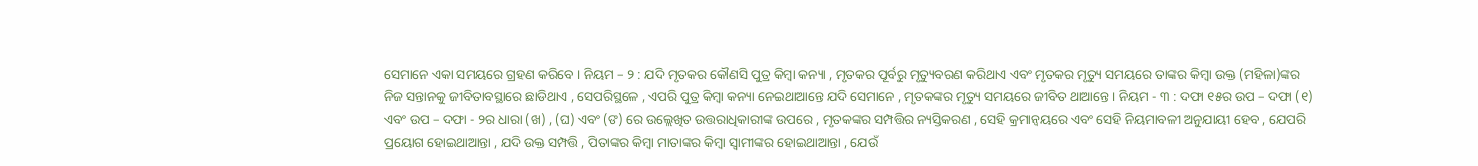ସେମାନେ ଏକା ସମୟରେ ଗ୍ରହଣ କରିବେ । ନିୟମ – ୨ : ଯଦି ମୃତକର କୌଣସି ପୁତ୍ର କିମ୍ବା କନ୍ୟା , ମୃତକର ପୂର୍ବରୁ ମୃତ୍ୟୁବରଣ କରିଥାଏ ଏବଂ ମୃତକର ମୃତ୍ୟୁ ସମୟରେ ତାଙ୍କର କିମ୍ବା ଉକ୍ତ (ମହିଳା)ଙ୍କର ନିଜ ସନ୍ତାନକୁ ଜୀବିତାବସ୍ଥାରେ ଛାଡିଥାଏ , ସେପରିସ୍ଥଳେ , ଏପରି ପୁତ୍ର କିମ୍ବା କନ୍ୟା ନେଇଥାଆନ୍ତେ ଯଦି ସେମାନେ , ମୃତକଙ୍କର ମୃତ୍ୟୁ ସମୟରେ ଜୀବିତ ଥାଆନ୍ତେ । ନିୟମ - ୩ : ଦଫା ୧୫ର ଉପ – ଦଫା (୧) ଏବଂ ଉପ – ଦଫା - ୨ର ଧାରା (ଖ) , (ଘ) ଏବଂ (ଙ) ରେ ଉଲ୍ଲେଖିତ ଉତ୍ତରାଧିକାରୀଙ୍କ ଉପରେ , ମୃତକଙ୍କର ସମ୍ପତ୍ତିର ନ୍ୟସ୍ତିକରଣ , ସେହି କ୍ରମାନ୍ଵୟରେ ଏବଂ ସେହି ନିୟମାବଳୀ ଅନୁଯାୟୀ ହେବ , ଯେପରି ପ୍ରୟୋଗ ହୋଇଥାଆନ୍ତା , ଯଦି ଉକ୍ତ ସମ୍ପତ୍ତି , ପିତାଙ୍କର କିମ୍ବା ମାତାଙ୍କର କିମ୍ବା ସ୍ଵାମୀଙ୍କର ହୋଇଥାଆନ୍ତା , ଯେଉଁ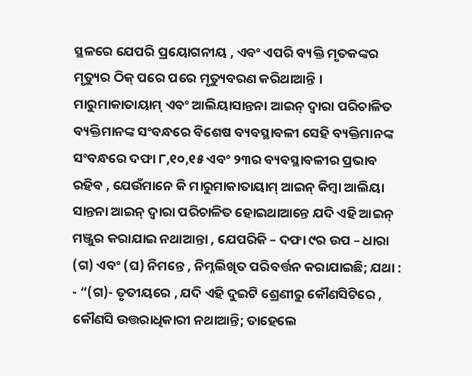ସ୍ଥଳରେ ଯେପରି ପ୍ରୟୋଗନୀୟ , ଏବଂ ଏପରି ବ୍ୟକ୍ତି ମୃତକଙ୍କର ମୃତ୍ୟୁର ଠିକ୍ ପରେ ପରେ ମୃତ୍ୟୁବରଣ କରିଥାଆନ୍ତି । ମାରୁମାକାତାୟାମ୍ ଏବଂ ଆଲିୟାସାନ୍ତନା ଆଇନ୍ ଦ୍ଵାରା ପରିଚାଳିତ ବ୍ୟକ୍ତିମାନଙ୍କ ସଂବନ୍ଧରେ ବିଶେଷ ବ୍ୟବସ୍ଥାବଳୀ ସେହି ବ୍ୟକ୍ତିମାନଙ୍କ ସଂବନ୍ଧରେ ଦଫା ୮,୧୦,୧୫ ଏବଂ ୨୩ର ବ୍ୟବସ୍ଥାବଳୀର ପ୍ରଭାବ ରହିବ , ଯେଉଁମାନେ କି ମାରୁମାକାତାୟାମ୍ ଆଇନ୍ କିମ୍ବା ଆଲିୟା ସାନ୍ତନା ଆଇନ୍ ଦ୍ଵାରା ପରିଚାଳିତ ହୋଇଥାଆନ୍ତେ ଯଦି ଏହି ଆଇନ୍ ମଞ୍ଜୁର କରାଯାଇ ନଥାଆନ୍ତା , ଯେପରିକି – ଦଫା ୯ର ଉପ – ଧାରା (ଗ) ଏବଂ (ଘ) ନିମନ୍ତେ , ନିମ୍ନଲିଖିତ ପରିବର୍ତ୍ତନ କରାଯାଇଛି; ଯଥା : - “(ଗ)- ତୃତୀୟରେ , ଯଦି ଏହି ଦୁଇଟି ଶ୍ରେଣୀରୁ କୌଣସିଟିରେ , କୌଣସି ଉତ୍ତରାଧିକାରୀ ନଥାଆନ୍ତି; ତାହେଲେ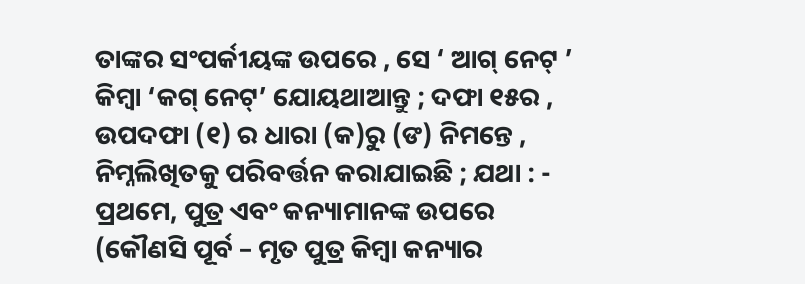ତାଙ୍କର ସଂପର୍କୀୟଙ୍କ ଉପରେ , ସେ ‘ ଆଗ୍ ନେଟ୍ ’ କିମ୍ବା ‘କଗ୍ ନେଟ୍’ ଯୋୟଥାଆନ୍ତୁ ; ଦଫା ୧୫ର , ଉପଦଫା (୧) ର ଧାରା (କ)ରୁ (ଙ) ନିମନ୍ତେ , ନିମ୍ନଲିଖିତକୁ ପରିବର୍ତ୍ତନ କରାଯାଇଛି ; ଯଥା : - ପ୍ରଥମେ, ପୁତ୍ର ଏବଂ କନ୍ୟାମାନଙ୍କ ଉପରେ (କୌଣସି ପୂର୍ବ – ମୃତ ପୁତ୍ର କିମ୍ବା କନ୍ୟାର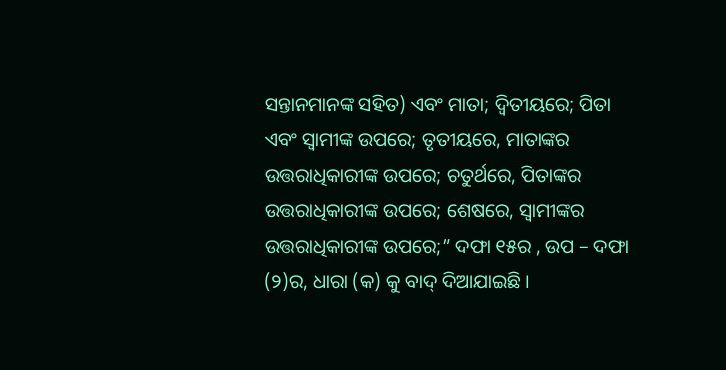ସନ୍ତାନମାନଙ୍କ ସହିତ) ଏବଂ ମାତା; ଦ୍ଵିତୀୟରେ; ପିତା ଏବଂ ସ୍ଵାମୀଙ୍କ ଉପରେ; ତୃତୀୟରେ, ମାତାଙ୍କର ଉତ୍ତରାଧିକାରୀଙ୍କ ଉପରେ; ଚତୁର୍ଥରେ, ପିତାଙ୍କର ଉତ୍ତରାଧିକାରୀଙ୍କ ଉପରେ; ଶେଷରେ, ସ୍ଵାମୀଙ୍କର ଉତ୍ତରାଧିକାରୀଙ୍କ ଉପରେ;” ଦଫା ୧୫ର , ଉପ – ଦଫା (୨)ର, ଧାରା (କ) କୁ ବାଦ୍ ଦିଆଯାଇଛି ।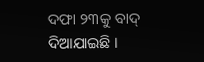ଦଫା ୨୩କୁ ବାଦ୍ ଦିଆଯାଇଛି ।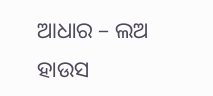ଆଧାର – ଲଅ ହାଉସ